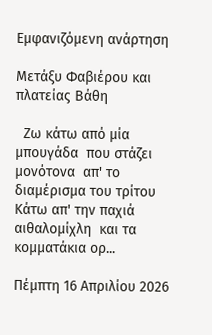Εμφανιζόμενη ανάρτηση

Μετάξυ Φαβιέρου και πλατείας Βάθη

  Ζω κάτω από μία μπουγάδα  που στάζει μονότονα  απ' το διαμέρισμα του τρίτου  Κάτω απ' την παχιά αιθαλομίχλη  και τα κομματάκια ορ...

Πέμπτη 16 Απριλίου 2026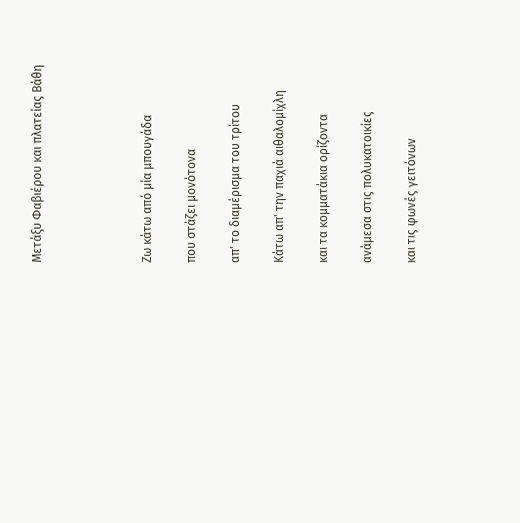Μετάξυ Φαβιέρου και πλατείας Βάθη




Ζω κάτω από μία μπουγάδα

που στάζει μονότονα

απ' το διαμέρισμα του τρίτου

Κάτω απ' την παχιά αιθαλομίχλη

και τα κομματάκια ορίζοντα

ανάμεσα στις πολυκατοικίες

και τις φωνές γειτόνων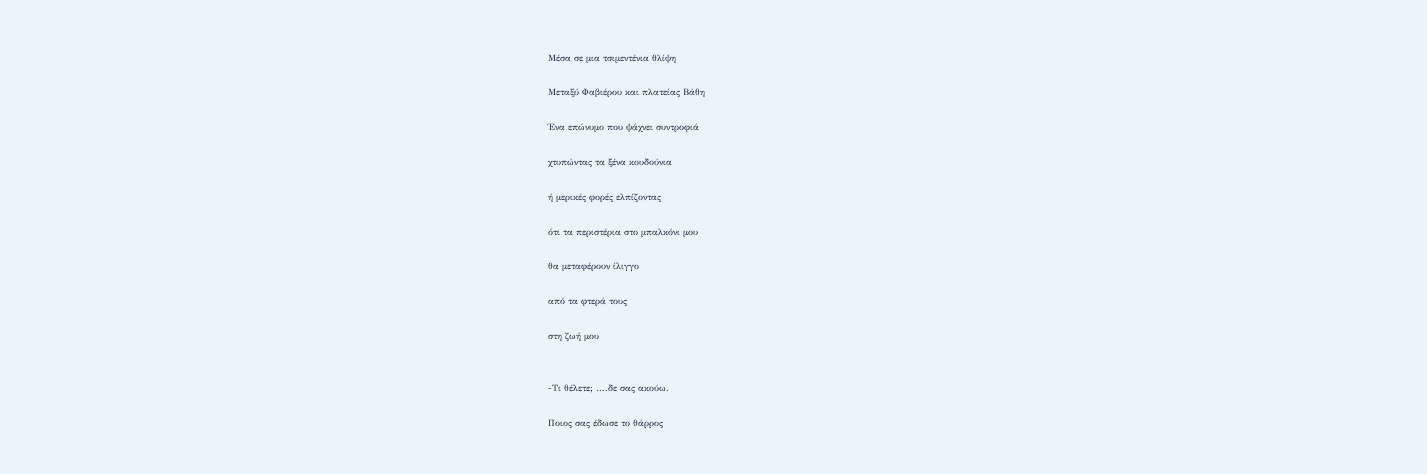Μέσα σε μια τσιμεντένια θλίψη

Μεταξύ Φαβιέρου και πλατείας Βάθη

Ένα επώνυμο που ψάχνει συντροφιά

χτυπώντας τα ξένα κουδούνια

ή μερικές φορές ελπίζοντας

ότι τα περιστέρια στο μπαλκόνι μου

θα μεταφέρουν ίλιγγο

από τα φτερά τους

στη ζωή μου


-Τι θέλετε; ....δε σας ακούω.

Ποιος σας έδωσε το θάρρος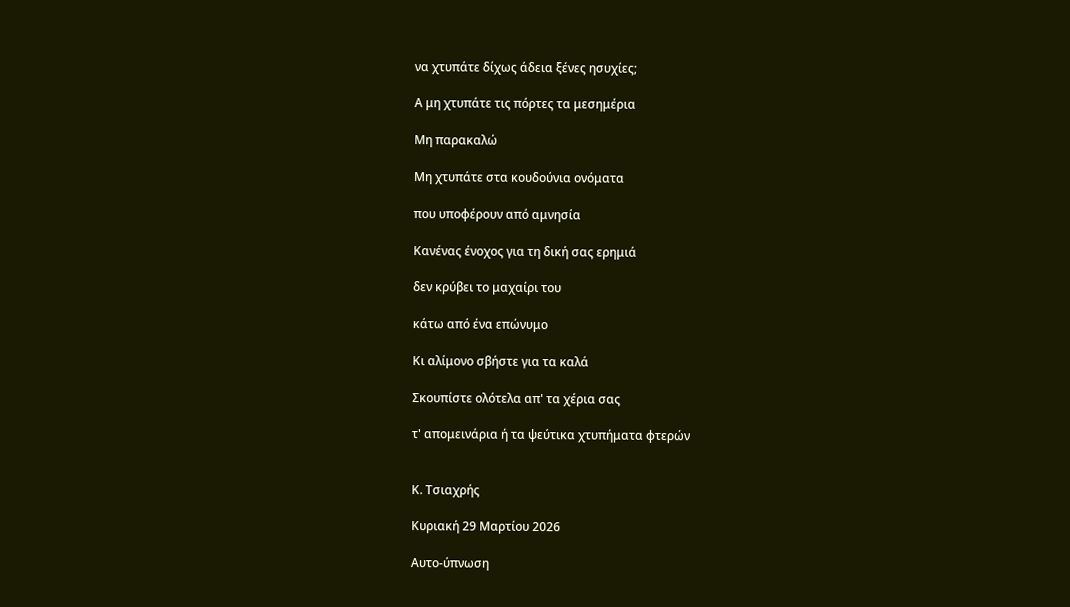να χτυπάτε δίχως άδεια ξένες ησυχίες;

Α μη χτυπάτε τις πόρτες τα μεσημέρια

Μη παρακαλώ

Μη χτυπάτε στα κουδούνια ονόματα

που υποφέρουν από αμνησία

Κανένας ένοχος για τη δική σας ερημιά

δεν κρύβει το μαχαίρι του

κάτω από ένα επώνυμο

Κι αλίμονο σβήστε για τα καλά

Σκουπίστε ολότελα απ' τα χέρια σας

τ' απομεινάρια ή τα ψεύτικα χτυπήματα φτερών


Κ. Τσιαχρής

Κυριακή 29 Μαρτίου 2026

Αυτο-ύπνωση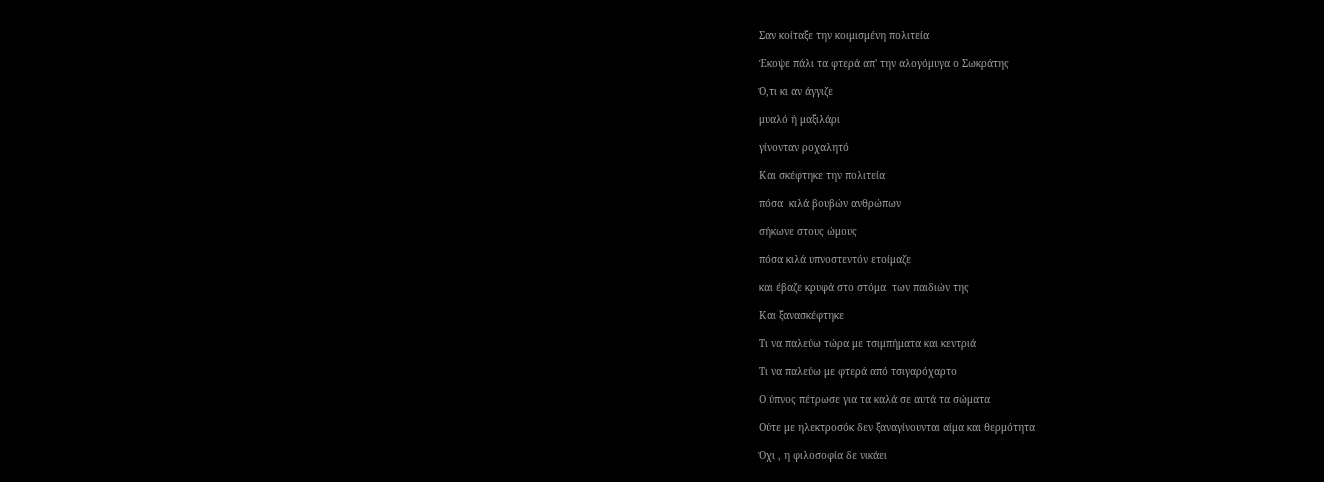Σαν κοίταξε την κοιμισμένη πολιτεία

Έκοψε πάλι τα φτερά απ' την αλογόμυγα ο Σωκράτης

Ό,τι κι αν άγγιζε

μυαλό ή μαξιλάρι

γίνονταν ροχαλητό

Και σκέφτηκε την πολιτεία

πόσα  κιλά βουβών ανθρώπων

σήκωνε στους ώμους

πόσα κιλά υπνοστεντόν ετοίμαζε

και έβαζε κρυφά στο στόμα  των παιδιών της

Και ξανασκέφτηκε

Τι να παλεύω τώρα με τσιμπήματα και κεντριά

Τι να παλεύω με φτερά από τσιγαρόχαρτο

Ο ύπνος πέτρωσε για τα καλά σε αυτά τα σώματα

Ούτε με ηλεκτροσόκ δεν ξαναγίνουνται αίμα και θερμότητα

Όχι , η φιλοσοφία δε νικάει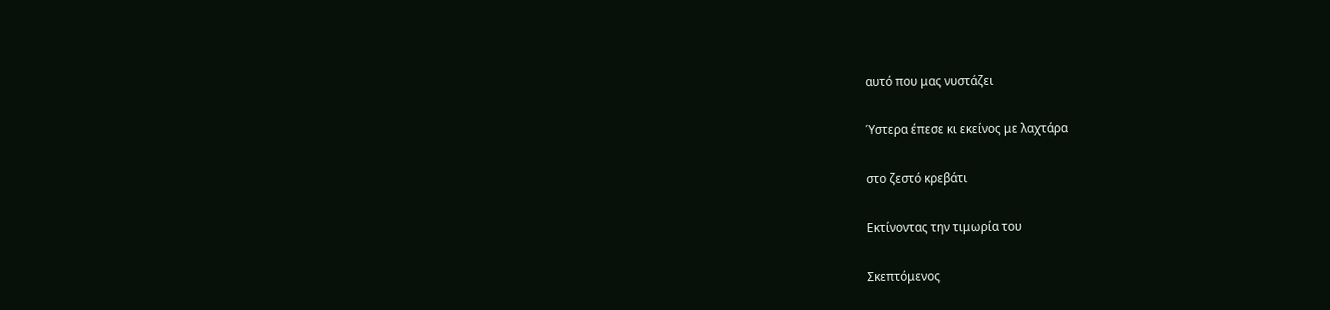αυτό που μας νυστάζει

Ύστερα έπεσε κι εκείνος με λαχτάρα

στο ζεστό κρεβάτι

Εκτίνοντας την τιμωρία του

Σκεπτόμενος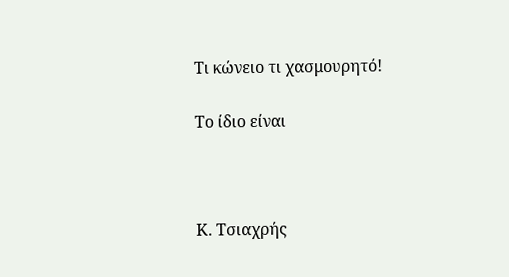Τι κώνειο τι χασμουρητό!

Το ίδιο είναι



Κ. Τσιαχρής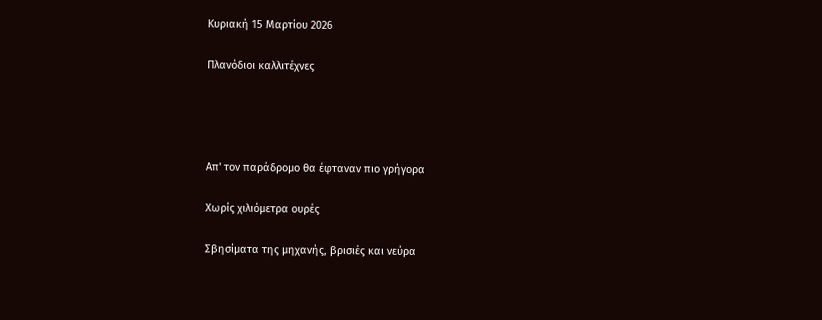Κυριακή 15 Μαρτίου 2026

Πλανόδιοι καλλιτέχνες




Απ' τον παράδρομο θα έφταναν πιο γρήγορα

Χωρίς χιλιόμετρα ουρές

Σβησίματα της μηχανής, βρισιές και νεύρα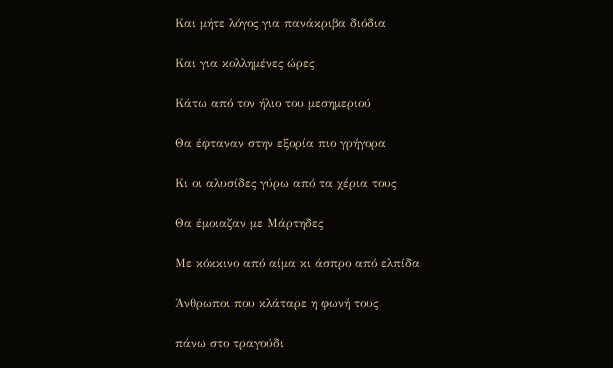Και μήτε λόγος για πανάκριβα διόδια

Και για κολλημένες ώρες

Κάτω από τον ήλιο του μεσημεριού

Θα έφταναν στην εξορία πιο γρήγορα

Κι οι αλυσίδες γύρω από τα χέρια τους

Θα έμοιαζαν με Μάρτηδες

Με κόκκινο από αίμα κι άσπρο από ελπίδα

Άνθρωποι που κλάταρε η φωνή τους

πάνω στο τραγούδι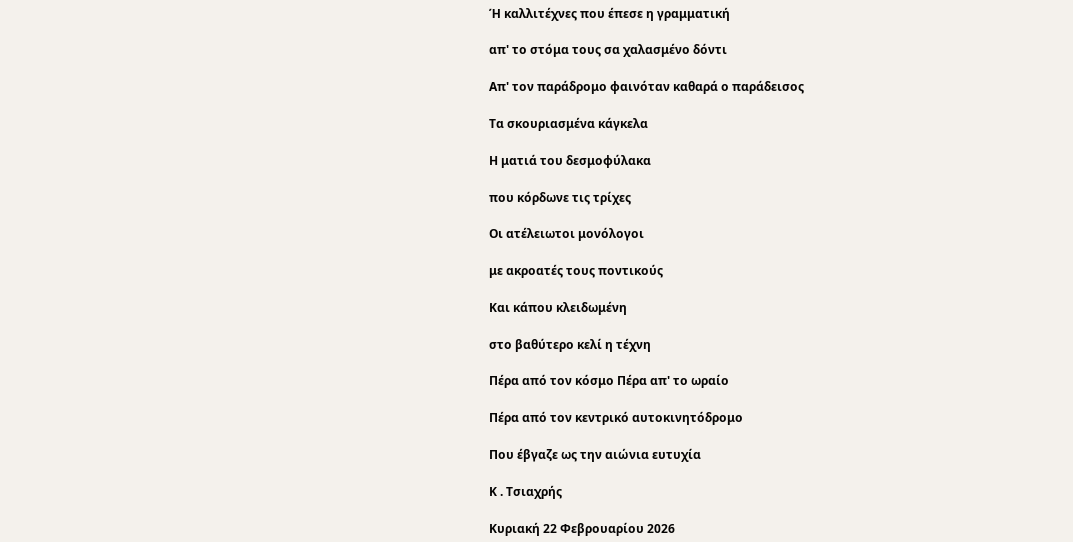Ή καλλιτέχνες που έπεσε η γραμματική

απ' το στόμα τους σα χαλασμένο δόντι

Απ' τον παράδρομο φαινόταν καθαρά ο παράδεισος

Τα σκουριασμένα κάγκελα

Η ματιά του δεσμοφύλακα

που κόρδωνε τις τρίχες

Οι ατέλειωτοι μονόλογοι

με ακροατές τους ποντικούς

Και κάπου κλειδωμένη

στο βαθύτερο κελί η τέχνη

Πέρα από τον κόσμο Πέρα απ' το ωραίο

Πέρα από τον κεντρικό αυτοκινητόδρομο

Που έβγαζε ως την αιώνια ευτυχία

Κ . Τσιαχρής

Κυριακή 22 Φεβρουαρίου 2026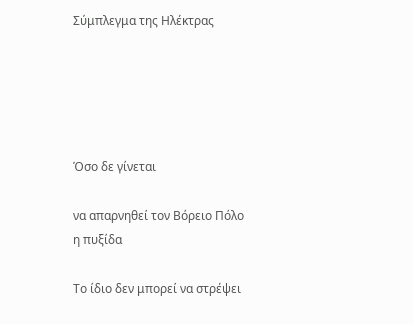Σύμπλεγμα της Ηλέκτρας





Όσο δε γίνεται

να απαρνηθεί τον Βόρειο Πόλο η πυξίδα

Το ίδιο δεν μπορεί να στρέψει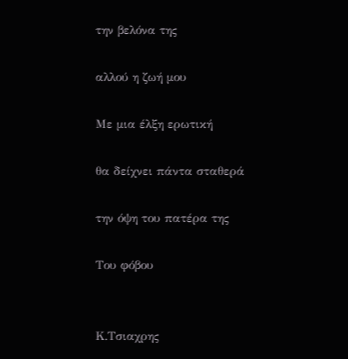την βελόνα της

αλλού η ζωή μου

Με μια έλξη ερωτική

θα δείχνει πάντα σταθερά

την όψη του πατέρα της

Του φόβου


Κ.Τσιαχρης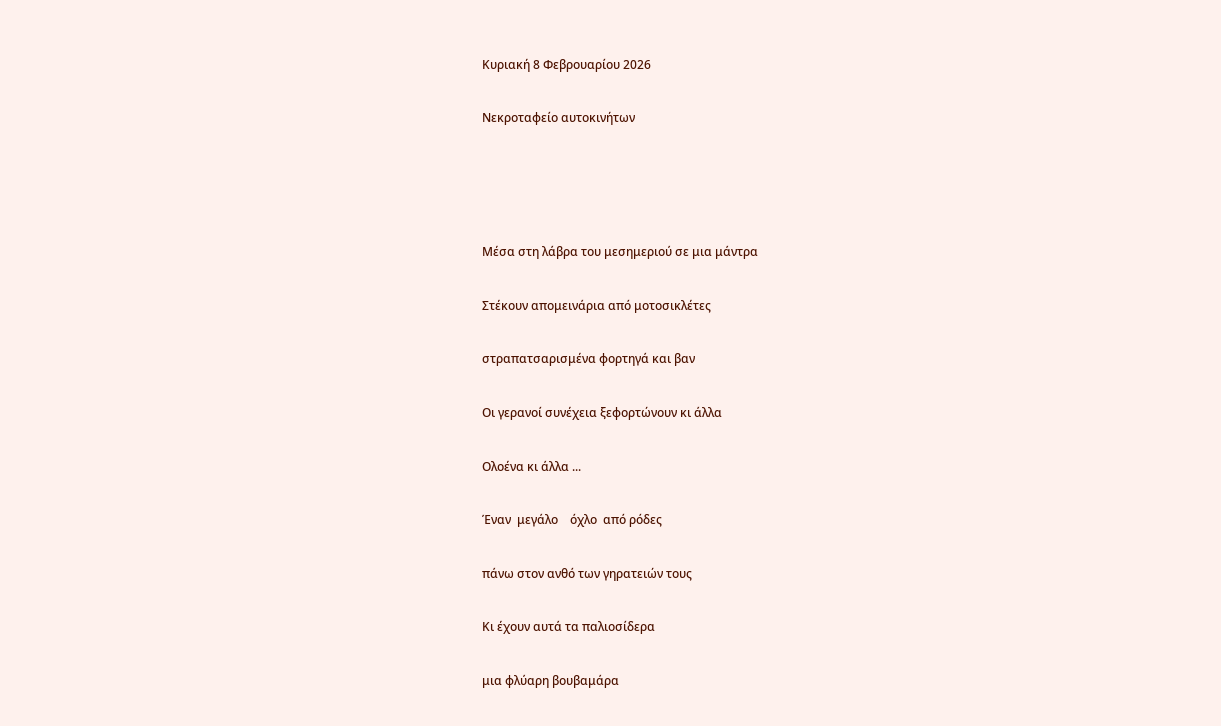Κυριακή 8 Φεβρουαρίου 2026

Νεκροταφείο αυτοκινήτων




Μέσα στη λάβρα του μεσημεριού σε μια μάντρα

Στέκουν απομεινάρια από μοτοσικλέτες

στραπατσαρισμένα φορτηγά και βαν

Οι γερανοί συνέχεια ξεφορτώνουν κι άλλα

Ολοένα κι άλλα ...

Έναν  μεγάλο    όχλο  από ρόδες

πάνω στον ανθό των γηρατειών τους

Κι έχουν αυτά τα παλιοσίδερα

μια φλύαρη βουβαμάρα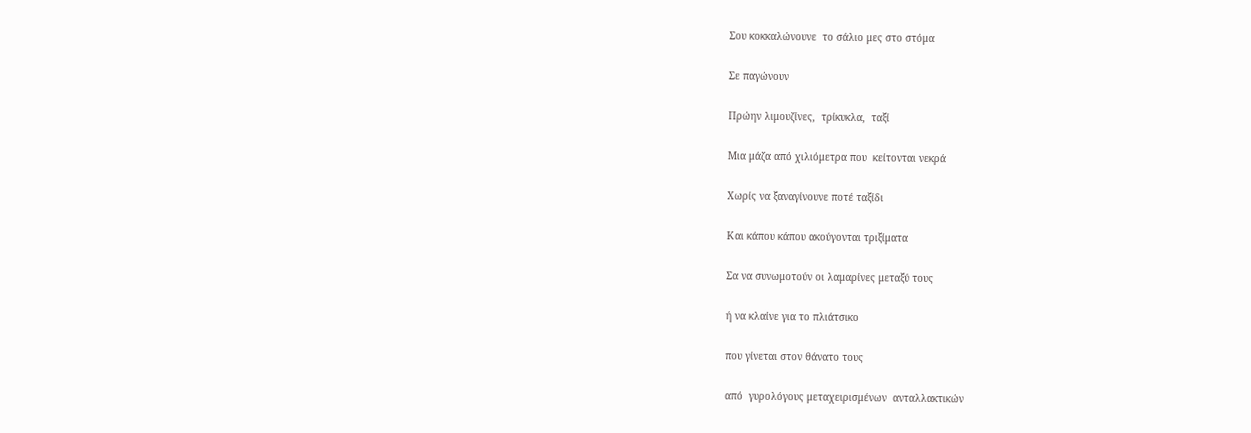Σου κοκκαλώνουνε  το σάλιο μες στο στόμα

Σε παγώνουν

Πρώην λιμουζίνες,  τρίκυκλα,  ταξί

Μια μάζα από χιλιόμετρα που  κείτονται νεκρά

Χωρίς να ξαναγίνουνε ποτέ ταξίδι

Και κάπου κάπου ακούγονται τριξίματα

Σα να συνωμοτούν οι λαμαρίνες μεταξύ τους

ή να κλαίνε για το πλιάτσικο

που γίνεται στον θάνατο τους

από  γυρολόγους μεταχειρισμένων  ανταλλακτικών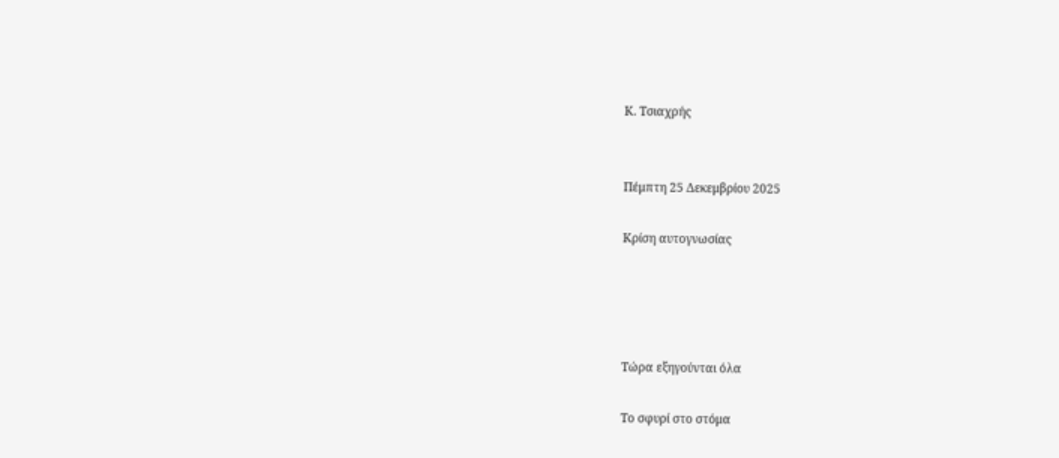Κ. Τσιαχρής


Πέμπτη 25 Δεκεμβρίου 2025

Κρίση αυτογνωσίας




Τώρα εξηγούνται όλα

Το σφυρί στο στόμα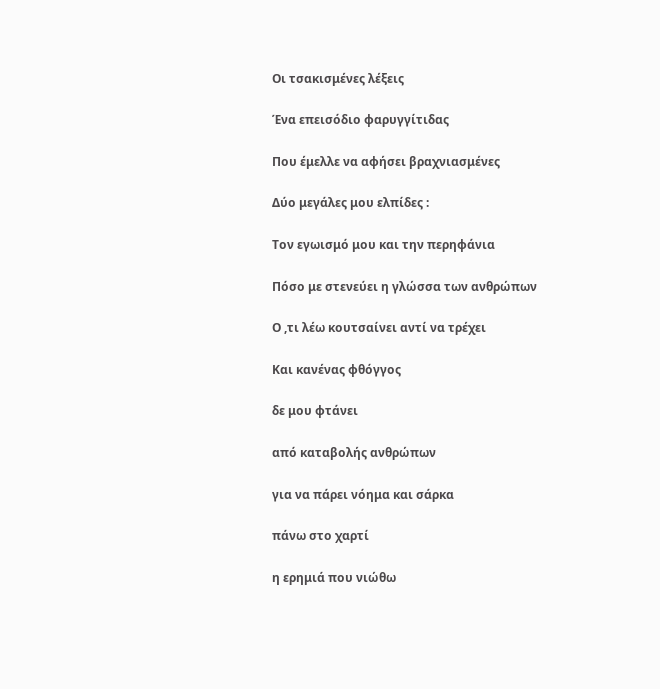Οι τσακισμένες λέξεις

Ένα επεισόδιο φαρυγγίτιδας

Που έμελλε να αφήσει βραχνιασμένες

Δύο μεγάλες μου ελπίδες :

Τον εγωισμό μου και την περηφάνια

Πόσο με στενεύει η γλώσσα των ανθρώπων

Ο ,τι λέω κουτσαίνει αντί να τρέχει

Και κανένας φθόγγος

δε μου φτάνει

από καταβολής ανθρώπων

για να πάρει νόημα και σάρκα

πάνω στο χαρτί

η ερημιά που νιώθω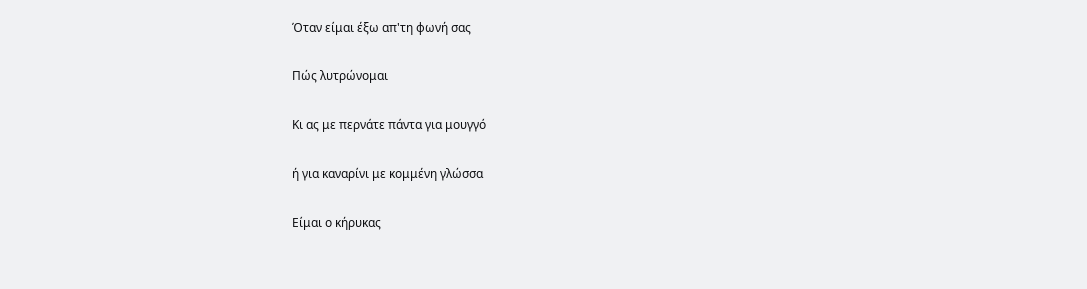Όταν είμαι έξω απ'τη φωνή σας

Πώς λυτρώνομαι

Κι ας με περνάτε πάντα για μουγγό

ή για καναρίνι με κομμένη γλώσσα

Είμαι ο κήρυκας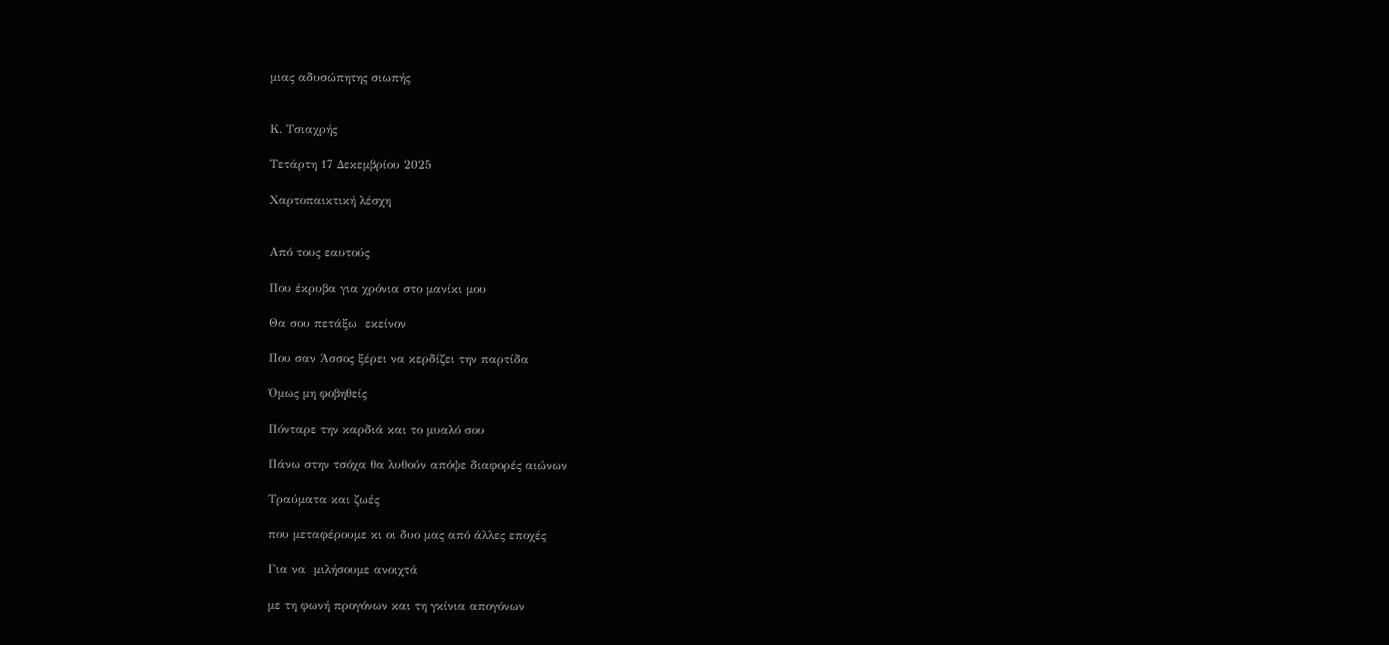μιας αδυσώπητης σιωπής


Κ. Τσιαχρής

Τετάρτη 17 Δεκεμβρίου 2025

Χαρτοπαικτική λέσχη


Από τους εαυτούς

Που έκρυβα για χρόνια στο μανίκι μου

Θα σου πετάξω  εκείνον

Που σαν Άσσος ξέρει να κερδίζει την παρτίδα

Όμως μη φοβηθείς

Πόνταρε την καρδιά και το μυαλό σου

Πάνω στην τσόχα θα λυθούν απόψε διαφορές αιώνων

Τραύματα και ζωές

που μεταφέρουμε κι οι δυο μας από άλλες εποχές

Για να  μιλήσουμε ανοιχτά

με τη φωνή προγόνων και τη γκίνια απογόνων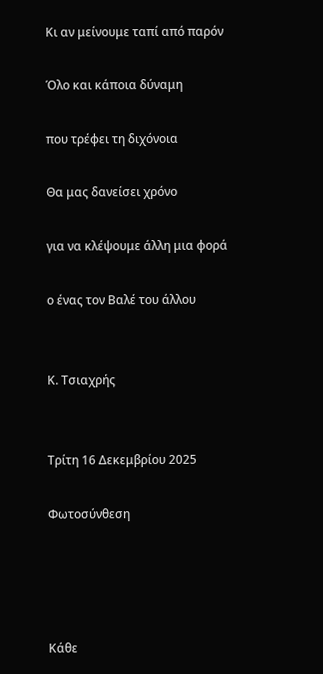Κι αν μείνουμε ταπί από παρόν

Όλο και κάποια δύναμη

που τρέφει τη διχόνοια

Θα μας δανείσει χρόνο

για να κλέψουμε άλλη μια φορά

ο ένας τον Βαλέ του άλλου


Κ. Τσιαχρής


Τρίτη 16 Δεκεμβρίου 2025

Φωτοσύνθεση




Κάθε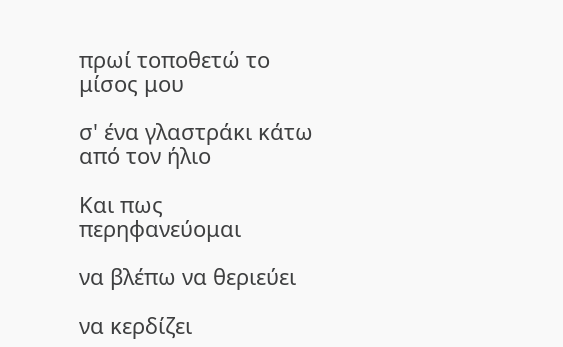πρωί τοποθετώ το μίσος μου

σ' ένα γλαστράκι κάτω από τον ήλιο

Και πως περηφανεύομαι

να βλέπω να θεριεύει

να κερδίζει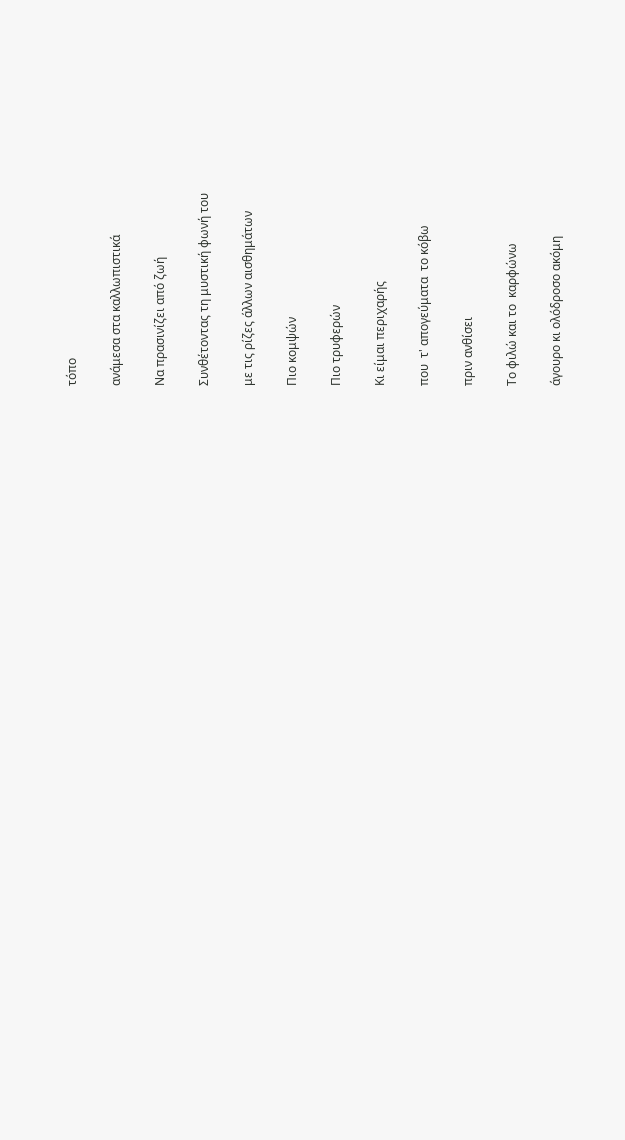τόπο

ανάμεσα στα καλλωπιστικά

Να πρασινίζει από ζωή

Συνθέτοντας τη μυστική φωνή του

με τις ρίζες άλλων αισθημάτων

Πιο κομψών

Πιο τρυφερών

Κι είμαι περιχαρής

που  τ' απογεύματα  το κόβω

πριν ανθίσει

Το φιλώ και το  καρφώνω

άγουρο κι ολόδροσο ακόμη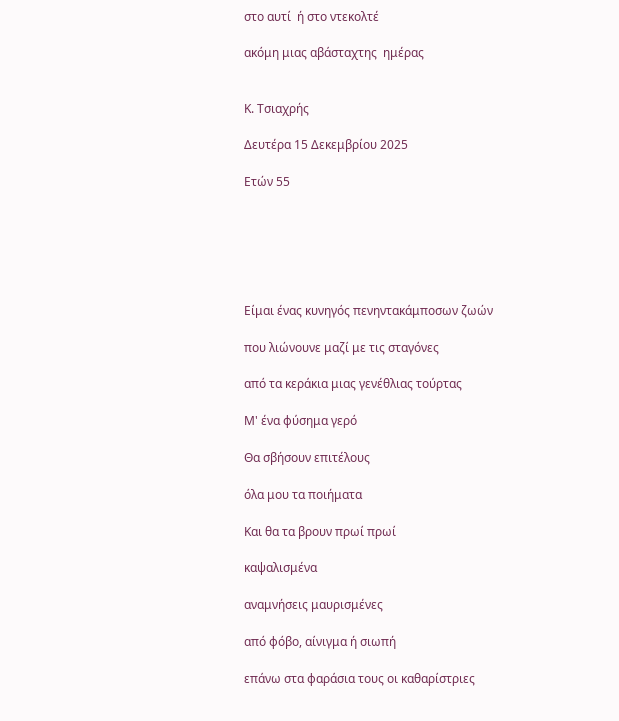στο αυτί  ή στο ντεκολτέ

ακόμη μιας αβάσταχτης  ημέρας


Κ. Τσιαχρής

Δευτέρα 15 Δεκεμβρίου 2025

Ετών 55






Είμαι ένας κυνηγός πενηντακάμποσων ζωών

που λιώνουνε μαζί με τις σταγόνες

από τα κεράκια μιας γενέθλιας τούρτας

Μ' ένα φύσημα γερό

Θα σβήσουν επιτέλους

όλα μου τα ποιήματα

Και θα τα βρουν πρωί πρωί

καψαλισμένα

αναμνήσεις μαυρισμένες

από φόβο, αίνιγμα ή σιωπή

επάνω στα φαράσια τους οι καθαρίστριες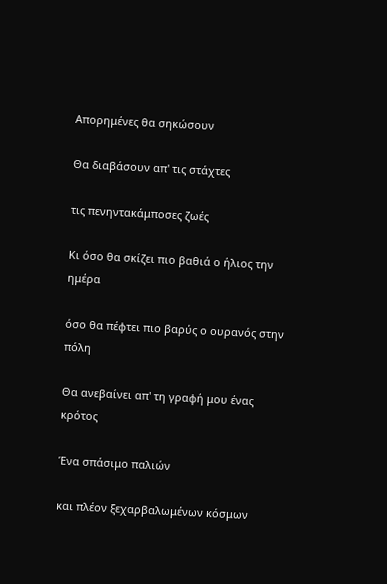Απορημένες θα σηκώσουν

Θα διαβάσουν απ' τις στάχτες

τις πενηντακάμποσες ζωές

Κι όσο θα σκίζει πιο βαθιά ο ήλιος την ημέρα

όσο θα πέφτει πιο βαρύς ο ουρανός στην πόλη

Θα ανεβαίνει απ' τη γραφή μου ένας κρότος

Ένα σπάσιμο παλιών

και πλέον ξεχαρβαλωμένων κόσμων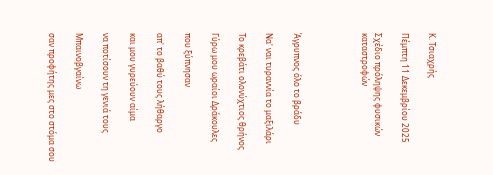Κ. Τσιαχρής

Πέμπτη 11 Δεκεμβρίου 2025

Σχέδιο πρόληψης φυσικών καταστροφών




Άγρυπνος όλο το βράδυ

Να' ναι τυραννία το μαξιλάρι

Το κρεβάτι ολονύχτιος θρήνος

Γύρω μου ωραίοι Δράκουλες

που ξύπνησαν

απ' το βαθύ τους λήθαργο

και μου γυρεύουν αίμα

να ποτίσουν τη γενιά τους

Μπαινοβγαίνω

σαν προφήτης μες στο στόμα σου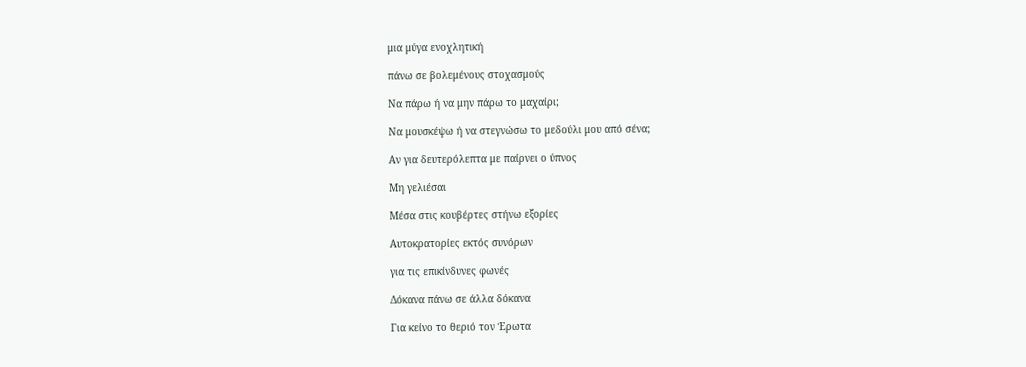μια μύγα ενοχλητική

πάνω σε βολεμένους στοχασμούς

Να πάρω ή να μην πάρω το μαχαίρι;

Να μουσκέψω ή να στεγνώσω το μεδούλι μου από σένα;

Αν για δευτερόλεπτα με παίρνει ο ύπνος

Μη γελιέσαι

Μέσα στις κουβέρτες στήνω εξορίες

Αυτοκρατορίες εκτός συνόρων

για τις επικίνδυνες φωνές

Δόκανα πάνω σε άλλα δόκανα

Για κείνο το θεριό τον Έρωτα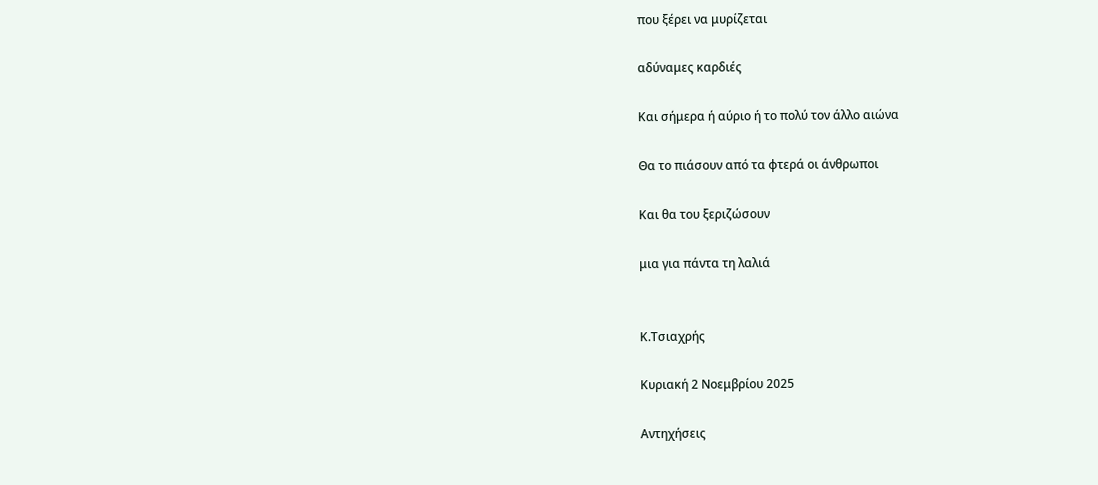που ξέρει να μυρίζεται

αδύναμες καρδιές

Και σήμερα ή αύριο ή το πολύ τον άλλο αιώνα

Θα το πιάσουν από τα φτερά οι άνθρωποι

Και θα του ξεριζώσουν

μια για πάντα τη λαλιά


Κ.Τσιαχρής

Κυριακή 2 Νοεμβρίου 2025

Αντηχήσεις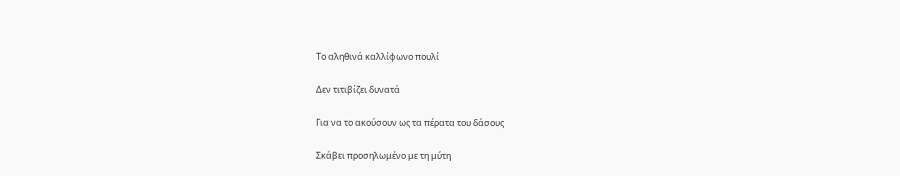Το αληθινά καλλίφωνο πουλί

Δεν τιτιβίζει δυνατά

Για να το ακούσουν ως τα πέρατα του δάσους

Σκάβει προσηλωμένο με τη μύτη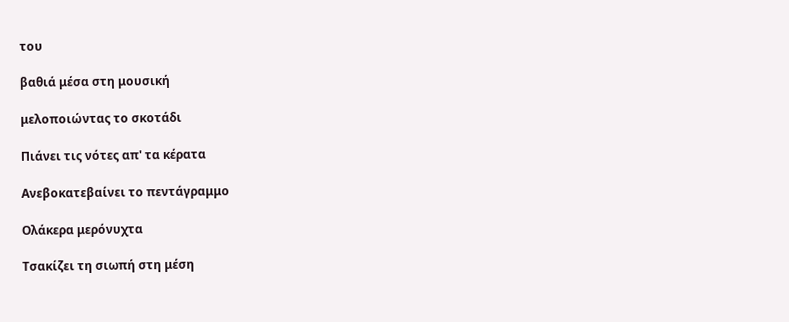του

βαθιά μέσα στη μουσική

μελοποιώντας το σκοτάδι

Πιάνει τις νότες απ' τα κέρατα

Ανεβοκατεβαίνει το πεντάγραμμο

Ολάκερα μερόνυχτα

Τσακίζει τη σιωπή στη μέση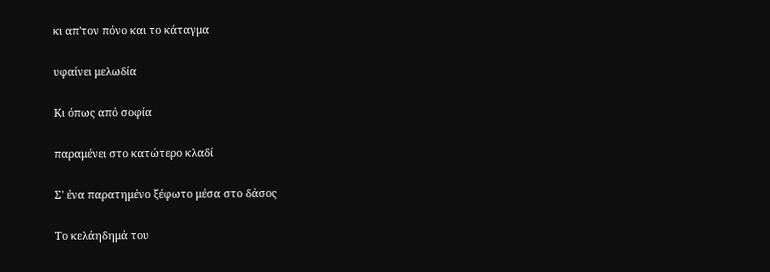κι απ'τον πόνο και το κάταγμα

υφαίνει μελωδία

Κι όπως από σοφία

παραμένει στο κατώτερο κλαδί

Σ' ένα παρατημένο ξέφωτο μέσα στο δάσος

Το κελάηδημά του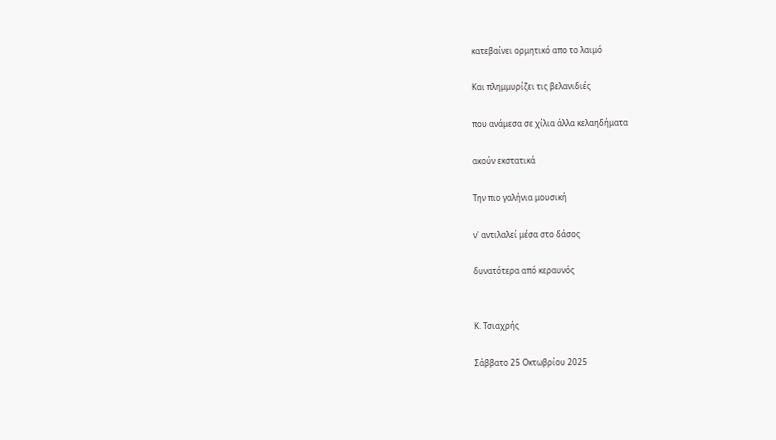κατεβαίνει ορμητικό απο το λαιμό

Και πλημμυρίζει τις βελανιδιές

που ανάμεσα σε χίλια άλλα κελαηδήματα

ακούν εκστατικά

Την πιο γαλήνια μουσική

ν' αντιλαλεί μέσα στο δάσος

δυνατότερα από κεραυνός


Κ. Τσιαχρής

Σάββατο 25 Οκτωβρίου 2025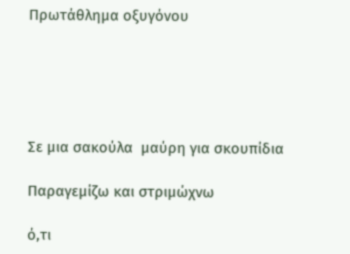Πρωτάθλημα οξυγόνου





Σε μια σακούλα  μαύρη για σκουπίδια

Παραγεμίζω και στριμώχνω

ό,τι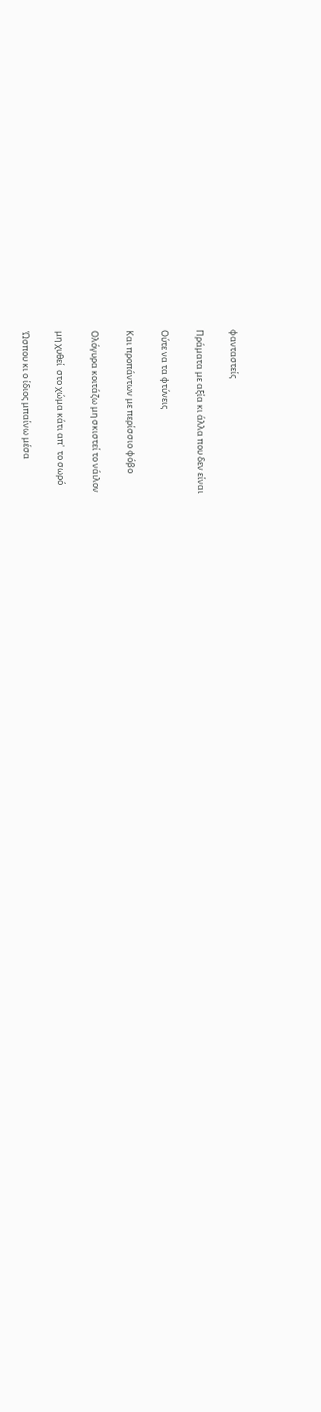φανταστείς

Πράματα με αξία κι άλλα που δεν είναι

Ούτε να τα φτύνεις

Και προπάντων με περίσσιο φόβο

Ολόγυρα κοιτάζω μη σκιστεί το νάιλον

μη χυθεί  στο χώμα κάτι απ'  το σωρό

Ώσπου κι ο ίδιος μπαίνω μέσα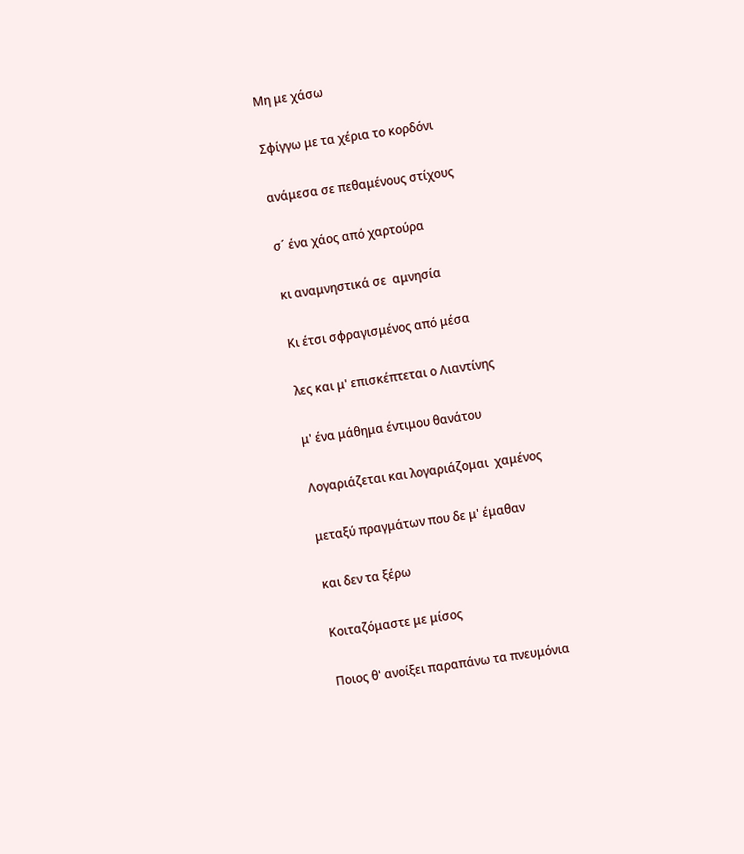Μη με χάσω

Σφίγγω με τα χέρια το κορδόνι

ανάμεσα σε πεθαμένους στίχους

σ´ ένα χάος από χαρτούρα

κι αναμνηστικά σε  αμνησία

Κι έτσι σφραγισμένος από μέσα

λες και μ' επισκέπτεται ο Λιαντίνης

μ' ένα μάθημα έντιμου θανάτου

Λογαριάζεται και λογαριάζομαι  χαμένος

μεταξύ πραγμάτων που δε μ' έμαθαν

και δεν τα ξέρω

Κοιταζόμαστε με μίσος

Ποιος θ' ανοίξει παραπάνω τα πνευμόνια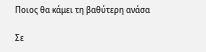Ποιος θα κάμει τη βαθύτερη ανάσα

Σε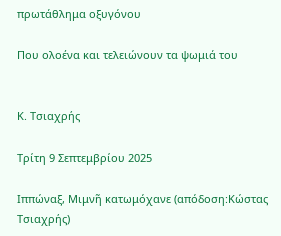πρωτάθλημα οξυγόνου

Που ολοένα και τελειώνουν τα ψωμιά του


Κ. Τσιαχρής

Τρίτη 9 Σεπτεμβρίου 2025

Ιππώναξ, Μιμνῆ κατωμόχανε (απόδοση:Κώστας Τσιαχρής)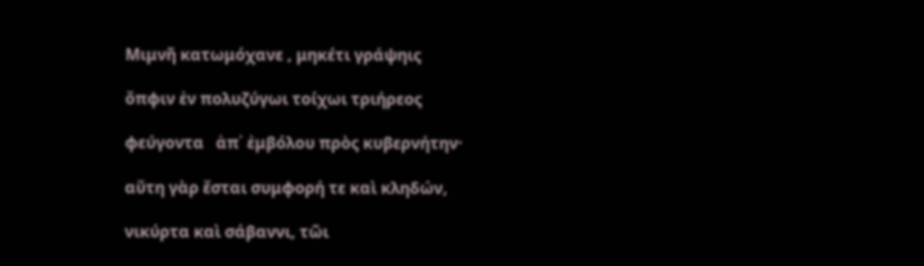Μιμνῆ κατωμόχανε , μηκέτι γράψηις

ὄπφιν ἐν πολυζύγωι τοίχωι τριήρεος

φεύγοντα   ἀπ᾽ ἐμβόλου πρὸς κυβερνήτην·

αὕτη γὰρ ἔσται συμφορή τε καὶ κληδών,

νικύρτα καὶ σάβαννι, τῶι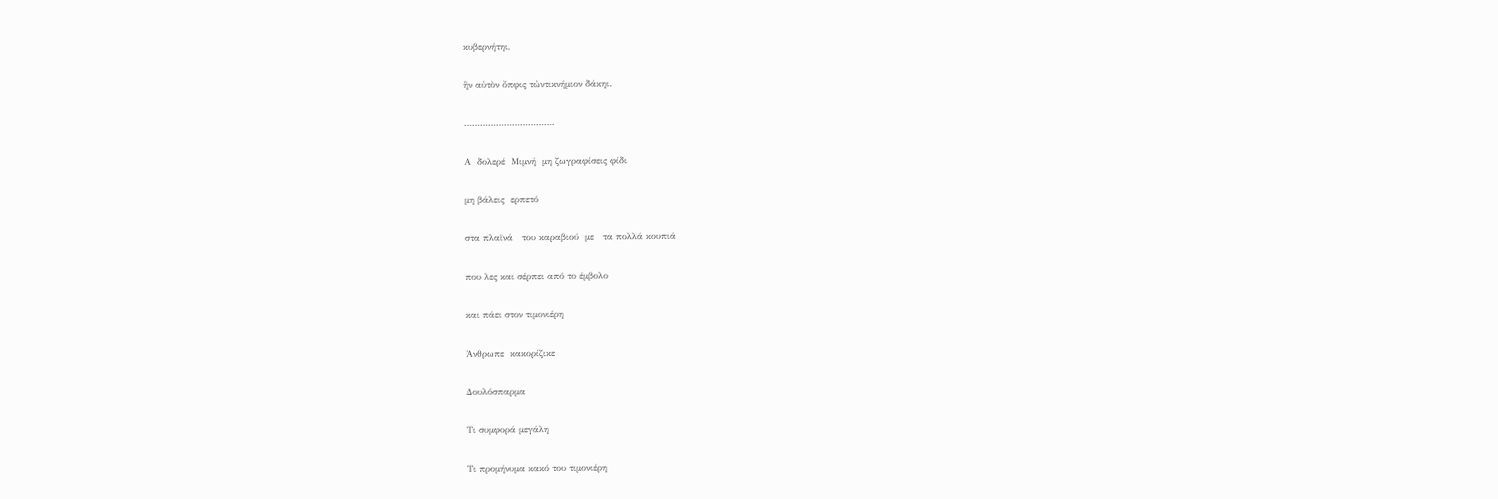κυβερνήτηι,

ἢν αὐτὸν ὄπφις τὠντικνήμιον δάκηι.

…………………………….

Α  δολερέ  Μιμνή  μη ζωγραφίσεις φίδι

μη βάλεις  ερπετό

στα πλαϊνά   του καραβιού  με   τα πολλά κουπιά

που λες και σέρπει από το έμβολο

και πάει στον τιμονιέρη

Άνθρωπε  κακορίζικε

Δουλόσπαρμα

Τι συμφορά μεγάλη

Τι προμήνυμα κακό του τιμονιέρη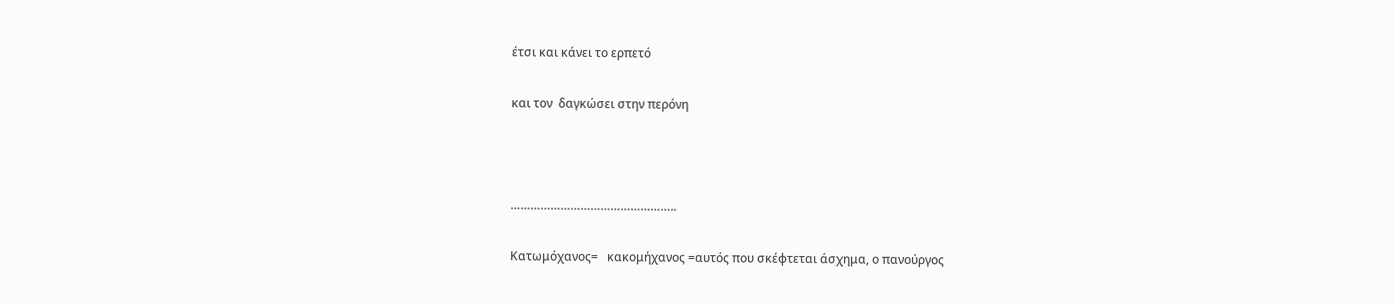έτσι και κάνει το ερπετό

και τον  δαγκώσει στην περόνη



…………………………………………..

Κατωμόχανος=   κακομήχανος =αυτός που σκέφτεται άσχημα, ο πανούργος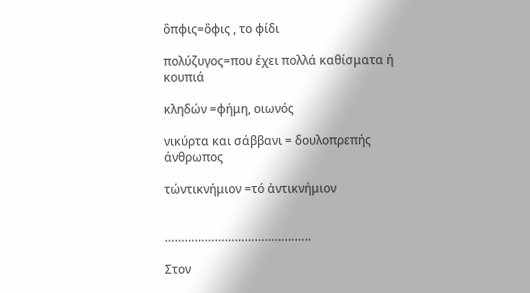ὂπφις=ὂφις , το φίδι

πολύζυγος=που έχει πολλά καθίσματα ή κουπιά

κληδών =φήμη, οιωνός

νικύρτα και σάββανι = δουλοπρεπής άνθρωπος

τώντικνήμιον =τό ἀντικνήμιον


……………………………………..

Στον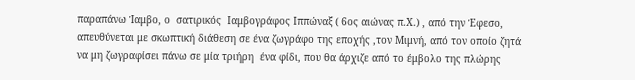παραπάνω Ίαμβο, ο  σατιρικός  Ιαμβογράφος Ιππώναξ ( 6ος αιώνας π.Χ.) , από την Έφεσο, απευθύνεται με σκωπτική διάθεση σε ένα ζωγράφο της εποχής ,τον Μιμνή, από τον οποίο ζητά να μη ζωγραφίσει πάνω σε μία τριήρη  ένα φίδι, που θα άρχιζε από το έμβολο της πλώρης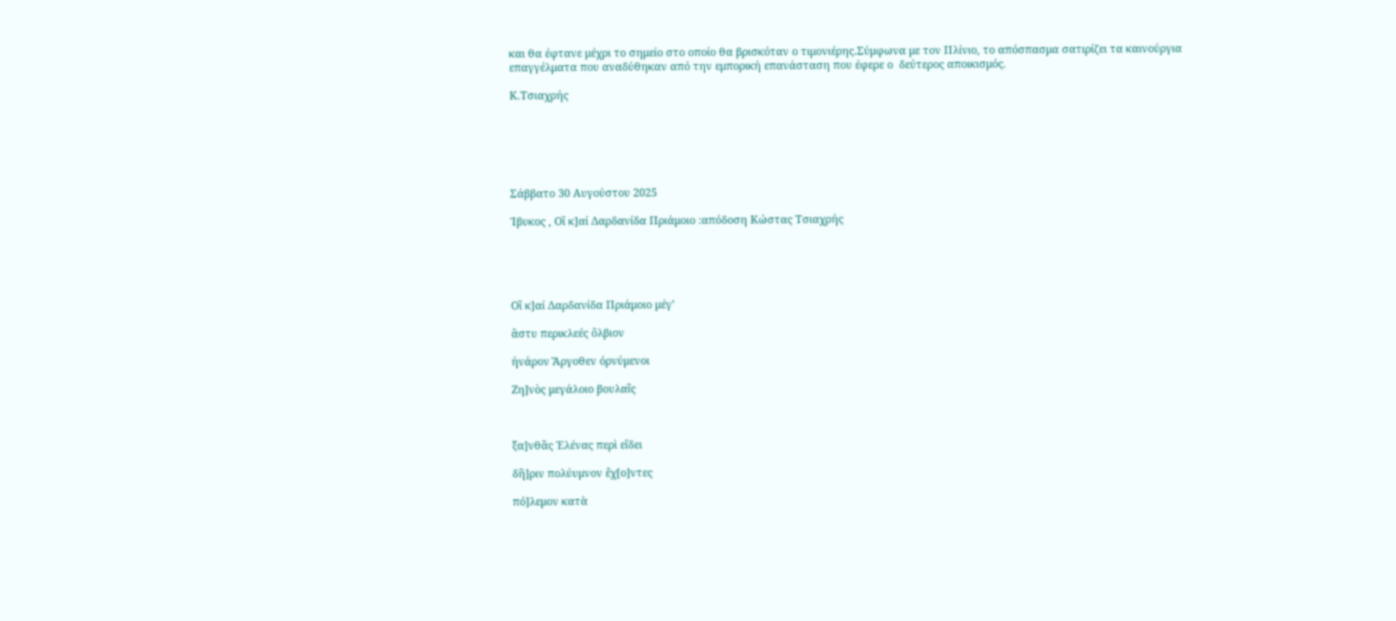και θα έφτανε μέχρι το σημείο στο οποίο θα βρισκόταν ο τιμονιέρης.Σύμφωνα με τον Πλίνιο, το απόσπασμα σατιρίζει τα καινούργια επαγγέλματα που αναδύθηκαν από την εμπορική επανάσταση που έφερε ο  δεύτερος αποικισμός.

Κ.Τσιαχρής






Σάββατο 30 Αυγούστου 2025

Ίβυκος , Οἳ κ]αί Δαρδανίδα Πριάμοιο :απόδοση Κώστας Τσιαχρής





Οἳ κ]αί Δαρδανίδα Πριάμοιο μέγ’

ἂστυ περικλεές ὂλβιον

ήνάρον Ἂργοθεν όρνύμενοι

Ζη]νὸς μεγάλοιο βουλαῖς



ξα]νθᾶς Ἑλένας περὶ εἴδει

δῆ]ριν πολύυμνον ἔχ[ο]ντες

πό]λεμον κατὰ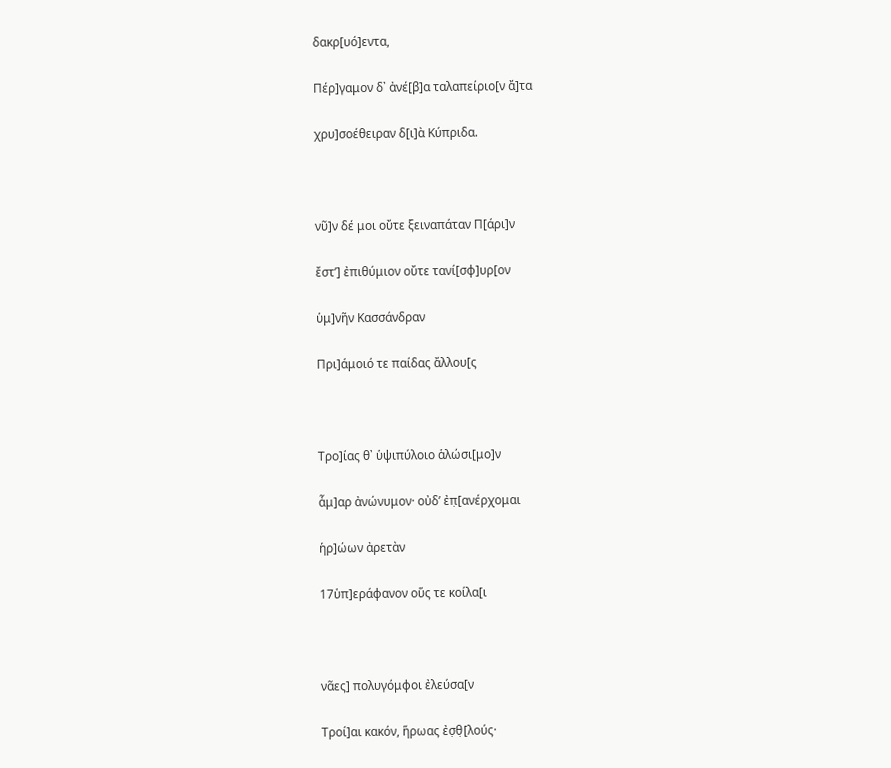δακρ[υό]εντα,

Πέρ]γαμον δ᾽ ἀνέ[β]α ταλαπείριο[ν ἄ]τα

χρυ]σοέθειραν δ[ι]ὰ Κύπριδα.



νῦ]ν δέ μοι οὔτε ξειναπάταν Π[άρι]ν

ἔστ’] ἐπιθύμιον οὔτε τανί[σφ]υρ[ον

ὑμ]νῆν Κασσάνδραν

Πρι]άμοιό τε παίδας ἄλλου[ς



Τρο]ίας θ᾽ ὑψιπύλοιο ἁλώσι[μο]ν

ἆμ]αρ ἀνώνυμον· οὐδ’ ἐπ̣[ανέρχομαι

ἡρ]ώων ἀρετὰν

17ὑπ]εράφανον οὕς τε κοίλα[ι



νᾶες] πολυγόμφοι ἐλεύσα[ν

Τροί]αι κακόν, ἥρωας ἐσ̣θ̣[λούς·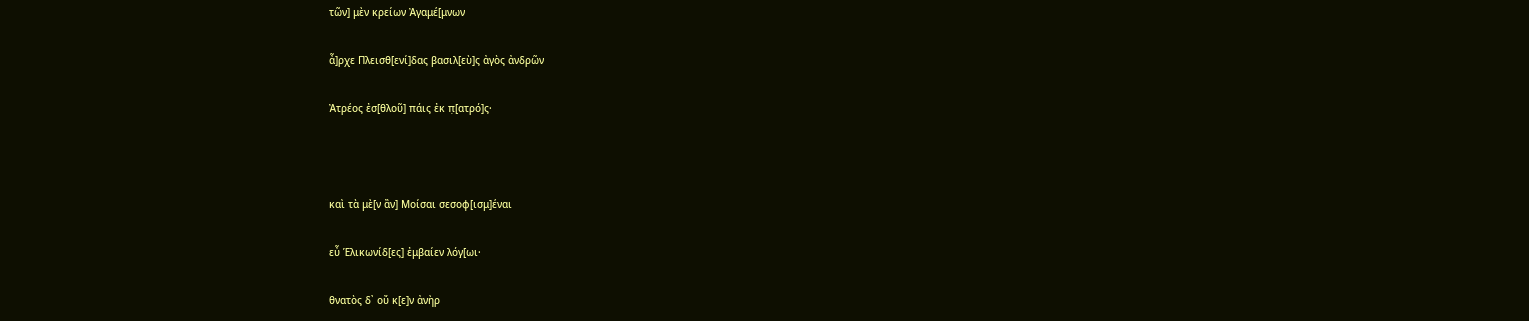τῶν] μὲν κρείων Ἀγαμέ[μνων

ἆ]ρχε Πλεισθ[ενί]δας βασιλ[εὺ]ς ἀγὸς ἀνδρῶν

Ἀτρέος ἐσ[θλοῦ] πάις ἐκ π̣[ατρό]ς·



καὶ τὰ μὲ[ν ἂν] Μοίσαι σεσοφ[ισμ]έναι

εὖ Ἑλικωνίδ[ες] ἐμβαίεν λόγ̣[ωι·

θνατὸς δ᾽ οὔ κ[ε]ν ἀνὴρ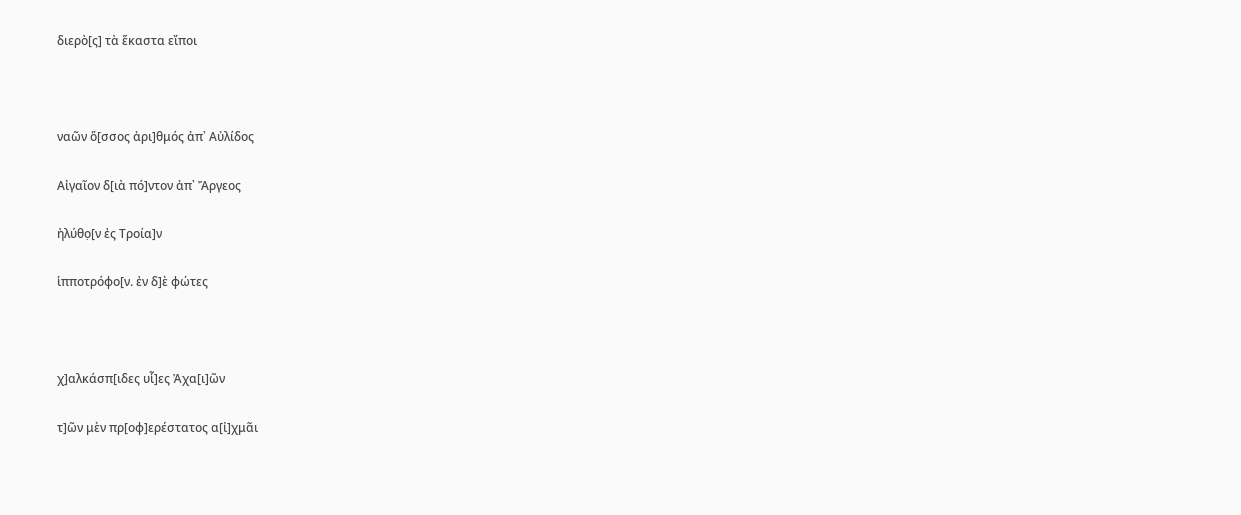διερὸ[ς] τὰ ἕκαστα εἴποι



ναῶν ὅ[σσος ἀρι]θμός ἀπ᾽ Αὐλίδος

Αἰγαῖον δ[ιὰ πό]ντον ἀπ᾽ Ἄργεος

ἠλύθο̣[ν ἐς Τροία]ν

ἱπποτρόφο[ν. ἐν δ]ὲ φώτες



χ]αλκάσπ[ιδες υἷ]ες Ἀχα[ι]ῶν

τ]ῶν μὲν πρ[οφ]ερέστατος α[ἰ]χμᾶι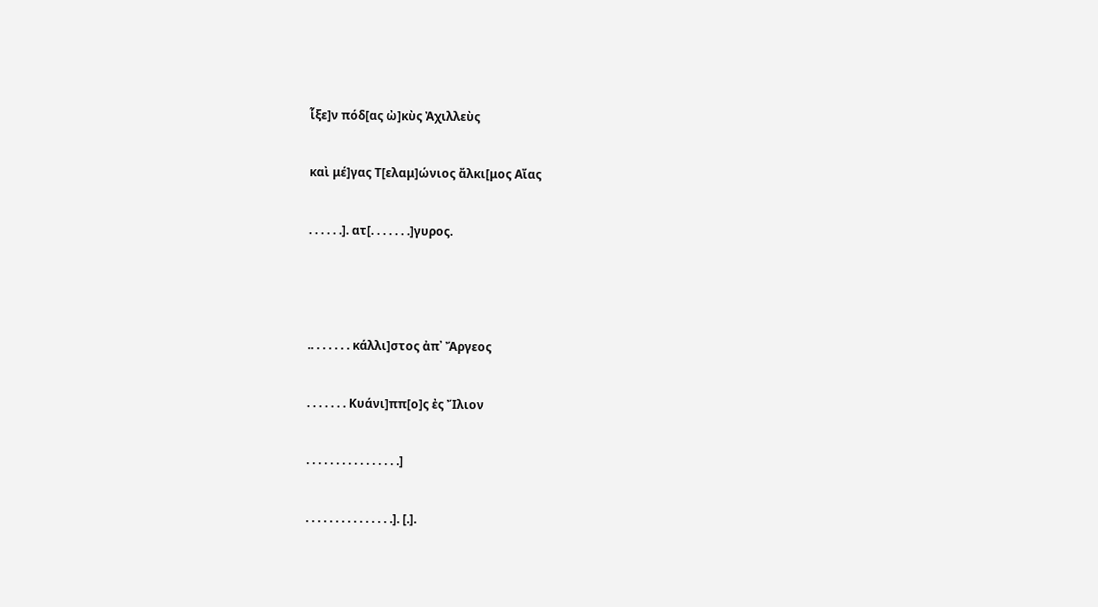ἷξε]ν πόδ[ας ὠ]κὺς Ἀχιλλεὺς

καὶ μέ]γας Τ[ελαμ]ώνιος ἄλκι[μος Αἴας

. . . . . .]. ατ[. . . . . . .]γ̣υρος.



.. . . . . . . κάλλι]στος ἀπ᾽ Ἄργεος

. . . . . . . Κυάνι]ππ[ο]ς ἐς Ἴλιον

. . . . . . . . . . . . . . . .]

. . . . . . . . . . . . . . .]. [.].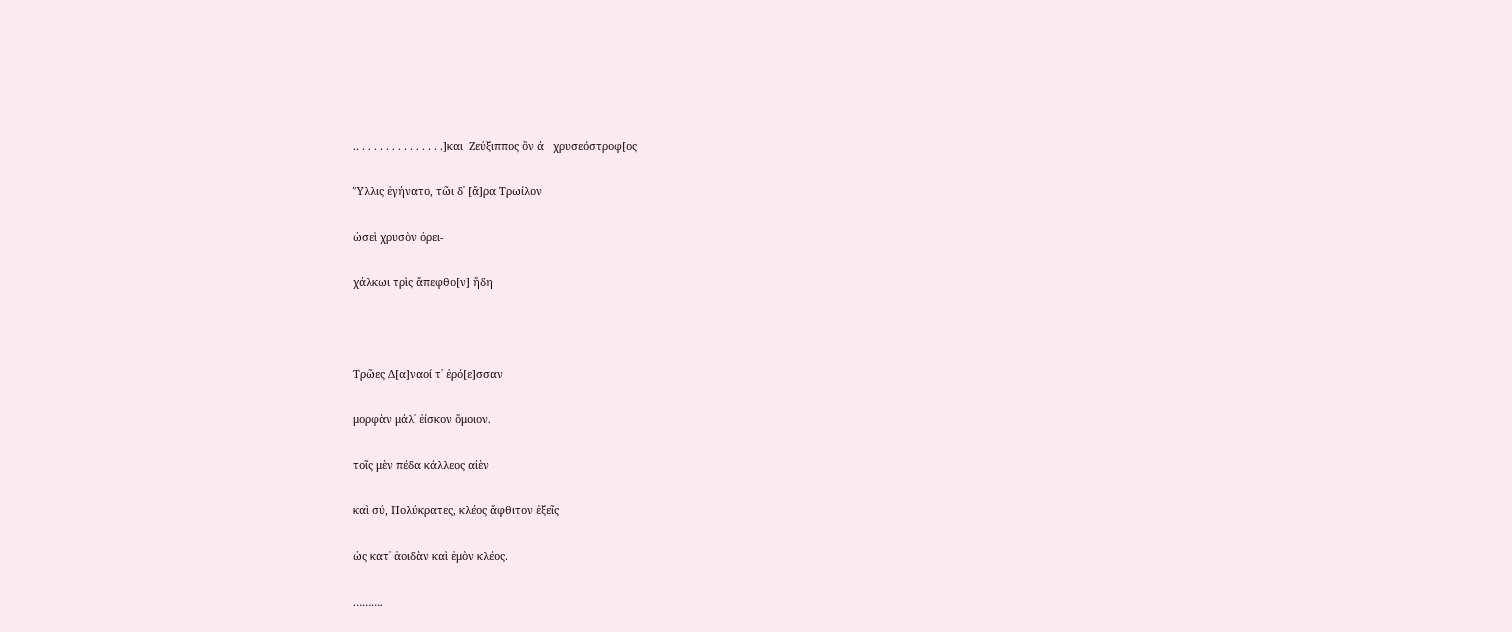.. . . . . . . . . . . . . . .]και  Ζεύξιππος ὃν ά   χρυσεόστροφ[ος

Ὕλλις ἐγήνατο, τῶι δ᾽ [ἄ]ρα Τρωίλον

ὡσεὶ χρυσὸν ὀρει-

χάλκωι τρὶς ἄπεφθο[ν] ἤδη



Τρῶες Δ[α]ναοί τ᾽ ἐρό[ε]σσαν

μορφὰν μάλ᾽ ἐίσκον ὅμοιον.

τοῖς μὲν πέδα κάλλεος αἰὲν

καὶ σύ, Πολύκρατες, κλέος ἄφθιτον ἑξεῖς

ὡς κατ᾽ ἀοιδὰν καὶ ἐμὸν κλέος.

……….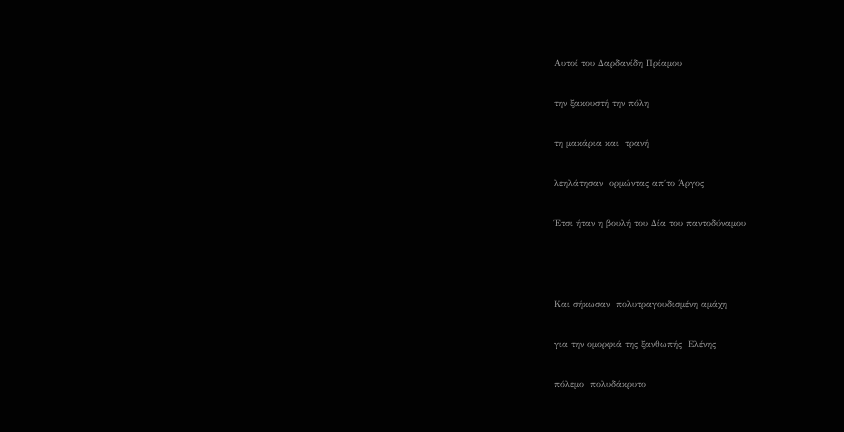Αυτοί του Δαρδανίδη Πρίαμου

την ξακουστή την πόλη

τη μακάρια και  τρανή

λεηλάτησαν  ορμώντας απ΄το Άργος

Έτσι ήταν η βουλή του Δία του παντοδύναμου



Και σήκωσαν  πολυτραγουδισμένη αμάχη

για την ομορφιά της ξανθωπής  Ελένης

πόλεμο  πολυδάκρυτο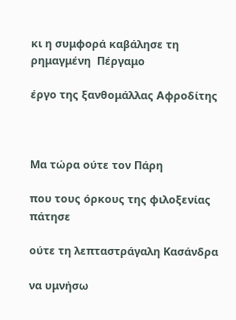κι η συμφορά καβάλησε τη ρημαγμένη  Πέργαμο

έργο της ξανθομάλλας Αφροδίτης



Μα τώρα ούτε τον Πάρη

που τους όρκους της φιλοξενίας πάτησε

ούτε τη λεπταστράγαλη Κασάνδρα

να υμνήσω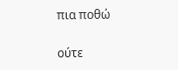πια ποθώ

ούτε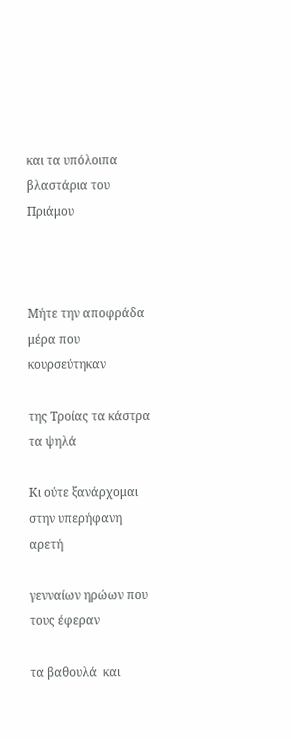και τα υπόλοιπα βλαστάρια του Πριάμου



Μήτε την αποφράδα  μέρα που  κουρσεύτηκαν

της Τροίας τα κάστρα τα ψηλά

Κι ούτε ξανάρχομαι στην υπερήφανη αρετή

γενναίων ηρώων που τους έφεραν

τα βαθουλά  και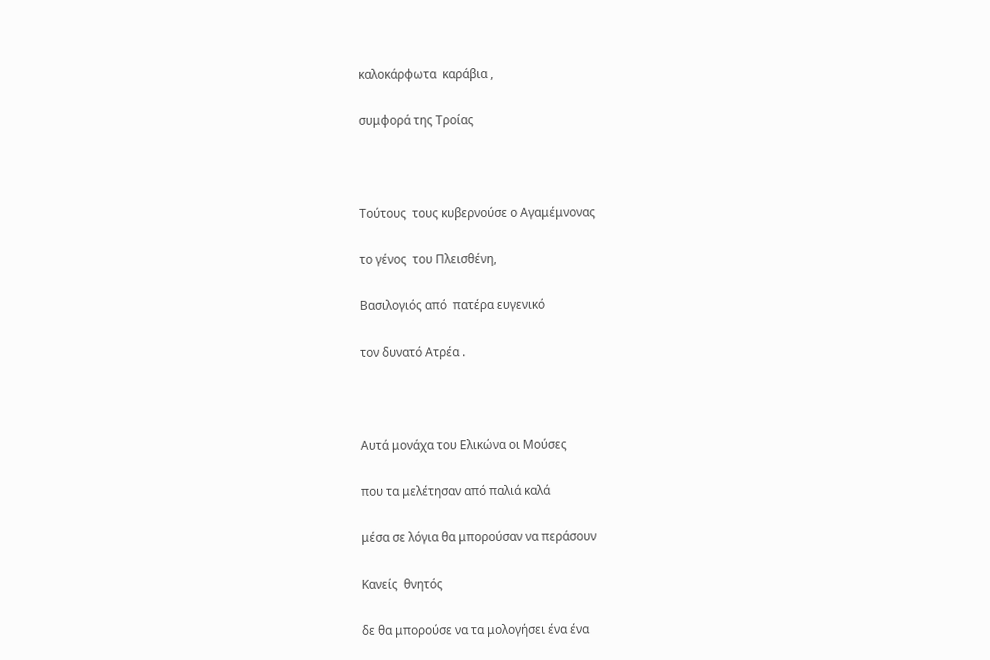καλοκάρφωτα  καράβια ,

συμφορά της Τροίας



Τούτους  τους κυβερνούσε ο Αγαμέμνονας

το γένος  του Πλεισθένη,

Βασιλογιός από  πατέρα ευγενικό

τον δυνατό Ατρέα .



Αυτά μονάχα του Ελικώνα οι Μούσες

που τα μελέτησαν από παλιά καλά

μέσα σε λόγια θα μπορούσαν να περάσουν

Κανείς  θνητός

δε θα μπορούσε να τα μολογήσει ένα ένα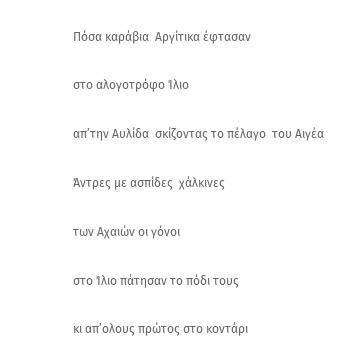Πόσα καράβια  Αργίτικα έφτασαν

στο αλογοτρόφο Ίλιο

απ’την Αυλίδα  σκίζοντας το πέλαγο  του Αιγέα

Άντρες με ασπίδες  χάλκινες

των Αχαιών οι γόνοι

στο Ίλιο πάτησαν το πόδι τους

κι απ’ολους πρώτος στο κοντάρι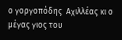ο γοργοπόδης  Αχιλλέας κι ο μέγας γιος του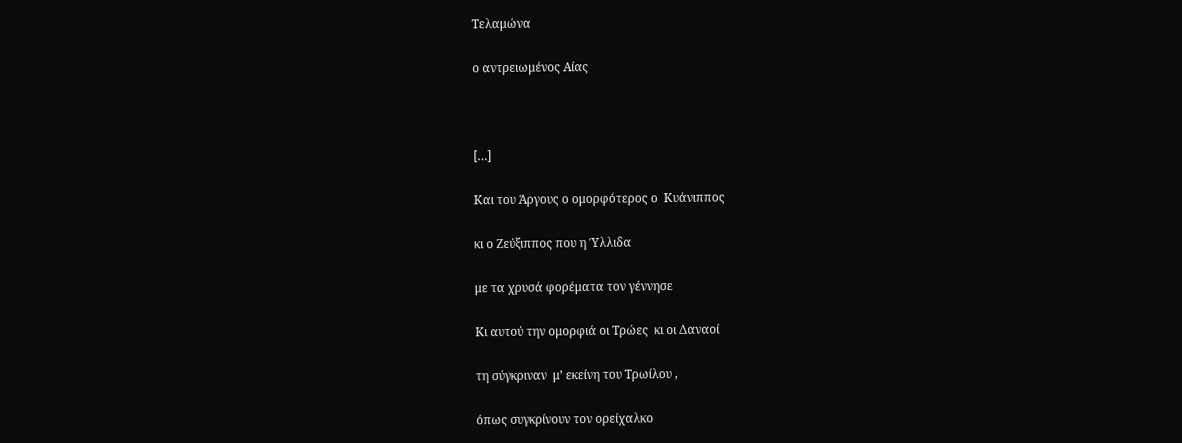Τελαμώνα

ο αντρειωμένος Αίας



[…]

Και του Άργους ο ομορφότερος ο  Κυάνιππος

κι ο Ζεύξιππος που η Ύλλιδα

με τα χρυσά φορέματα τον γέννησε

Κι αυτού την ομορφιά οι Τρώες  κι οι Δαναοί

τη σύγκριναν  μ’ εκείνη του Τρωίλου ,

όπως συγκρίνουν τον ορείχαλκο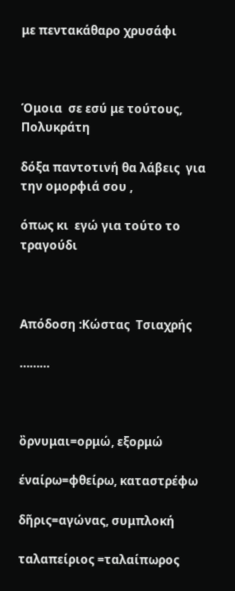με πεντακάθαρο χρυσάφι



Όμοια  σε εσύ με τούτους,  Πολυκράτη

δόξα παντοτινή θα λάβεις  για την ομορφιά σου ,

όπως κι  εγώ για τούτο το τραγούδι



Απόδοση :Κώστας  Τσιαχρής

………



ὂρνυμαι=ορμώ, εξορμώ

έναίρω=φθείρω, καταστρέφω

δῆρις=αγώνας, συμπλοκή

ταλαπείριος =ταλαίπωρος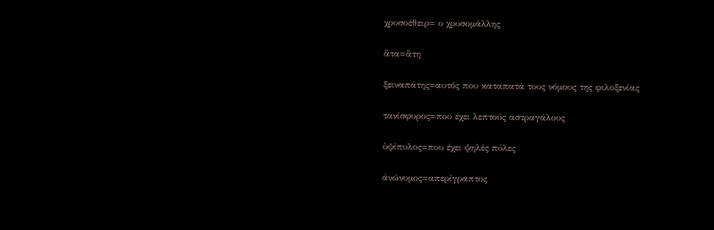χρυσοέθειρ= ο χρυσομάλλης

ἂτα=ἂτη

ξειναπάτης=αυτός που καταπατά τους νόμους της φιλοξενίας

τανίσφυρος=που έχει λεπτούς αστραγάλους

ὑψίπυλος=που έχει ψηλές πύλες

άνώνυμος=απερίγραπτος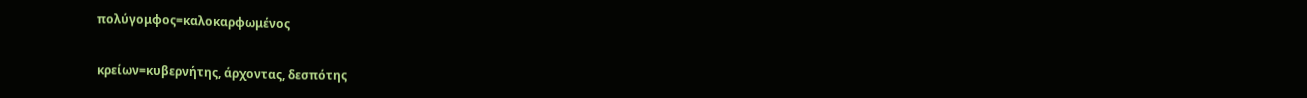πολύγομφος=καλοκαρφωμένος

κρείων=κυβερνήτης, άρχοντας, δεσπότης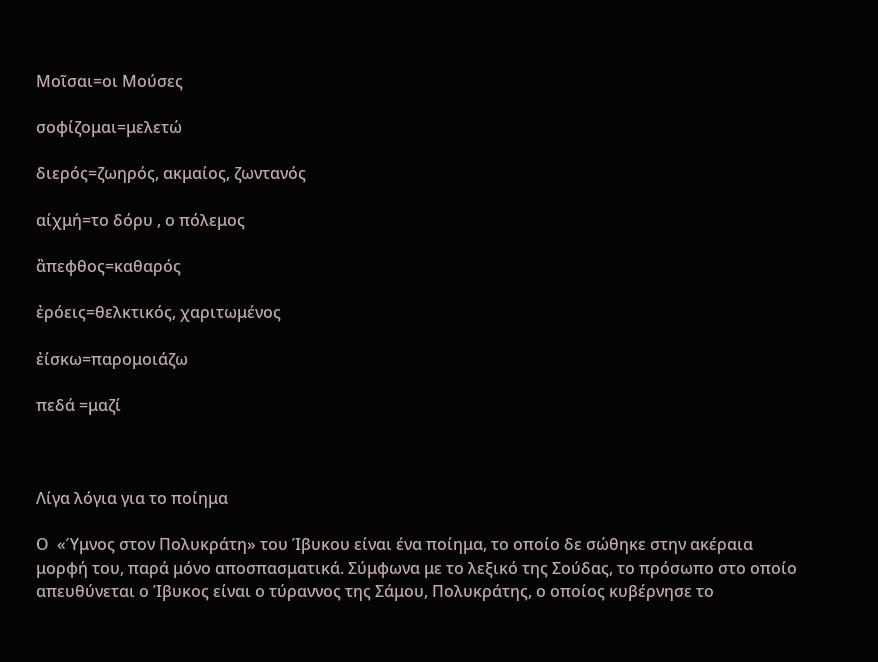Μοῖσαι=οι Μούσες

σοφίζομαι=μελετώ

διερός=ζωηρός, ακμαίος, ζωντανός

αίχμή=το δόρυ , ο πόλεμος

ἂπεφθος=καθαρός

ἐρόεις=θελκτικός, χαριτωμένος

ἐίσκω=παρομοιάζω

πεδά =μαζί



Λίγα λόγια για το ποίημα

Ο  «Ύμνος στον Πολυκράτη» του Ίβυκου είναι ένα ποίημα, το οποίο δε σώθηκε στην ακέραια μορφή του, παρά μόνο αποσπασματικά. Σύμφωνα με το λεξικό της Σούδας, το πρόσωπο στο οποίο απευθύνεται ο Ίβυκος είναι ο τύραννος της Σάμου, Πολυκράτης, ο οποίος κυβέρνησε το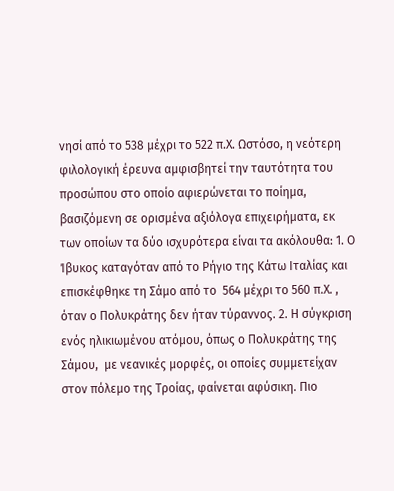νησί από το 538 μέχρι το 522 π.Χ. Ωστόσο, η νεότερη φιλολογική έρευνα αμφισβητεί την ταυτότητα του προσώπου στο οποίο αφιερώνεται το ποίημα, βασιζόμενη σε ορισμένα αξιόλογα επιχειρήματα, εκ των οποίων τα δύο ισχυρότερα είναι τα ακόλουθα: 1. Ο Ίβυκος καταγόταν από το Ρήγιο της Κάτω Ιταλίας και επισκέφθηκε τη Σάμο από το  564 μέχρι το 560 π.Χ. , όταν ο Πολυκράτης δεν ήταν τύραννος. 2. Η σύγκριση ενός ηλικιωμένου ατόμου, όπως ο Πολυκράτης της Σάμου,  με νεανικές μορφές, οι οποίες συμμετείχαν στον πόλεμο της Τροίας, φαίνεται αφύσικη. Πιο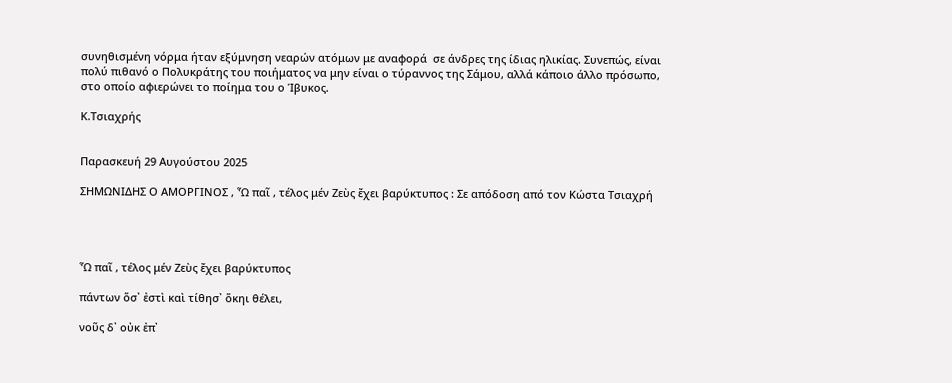συνηθισμένη νόρμα ήταν εξύμνηση νεαρών ατόμων με αναφορά  σε άνδρες της ίδιας ηλικίας. Συνεπώς, είναι πολύ πιθανό ο Πολυκράτης του ποιήματος να μην είναι ο τύραννος της Σάμου, αλλά κάποιο άλλο πρόσωπο, στο οποίο αφιερώνει το ποίημα του ο Ίβυκος.

Κ.Τσιαχρής


Παρασκευή 29 Αυγούστου 2025

ΣΗΜΩΝΙΔΗΣ Ο ΑΜΟΡΓΙΝΟΣ , Ὦ παῖ , τέλος μέν Ζεὺς ἔχει βαρύκτυπος : Σε απόδοση από τον Κώστα Τσιαχρή




Ὦ παῖ , τέλος μέν Ζεὺς ἔχει βαρύκτυπος

πάντων ὅσ᾽ ἐστὶ καὶ τίθησ᾽ ὅκηι θέλει,

νοῦς δ᾽ οὐκ ἐπ᾽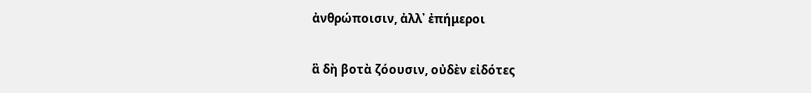ἀνθρώποισιν, ἀλλ᾽ ἐπήμεροι

ἃ δὴ βοτὰ ζόουσιν, οὐδὲν εἰδότες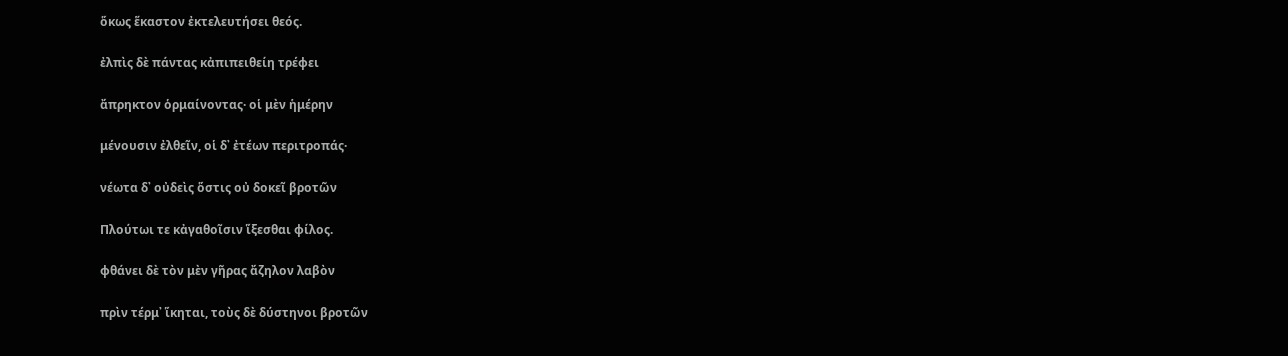ὅκως ἕκαστον ἐκτελευτήσει θεός.

ἐλπὶς δὲ πάντας κἀπιπειθείη τρέφει

ἄπρηκτον ὁρμαίνοντας· οἱ μὲν ἡμέρην

μένουσιν ἐλθεῖν, οἱ δ᾽ ἐτέων περιτροπάς·

νέωτα δ᾽ οὐδεὶς ὅστις οὐ δοκεῖ βροτῶν

Πλούτωι τε κἀγαθοῖσιν ἵξεσθαι φίλος.

φθάνει δὲ τὸν μὲν γῆρας ἄζηλον λαβὸν

πρὶν τέρμ᾽ ἵκηται, τοὺς δὲ δύστηνοι βροτῶν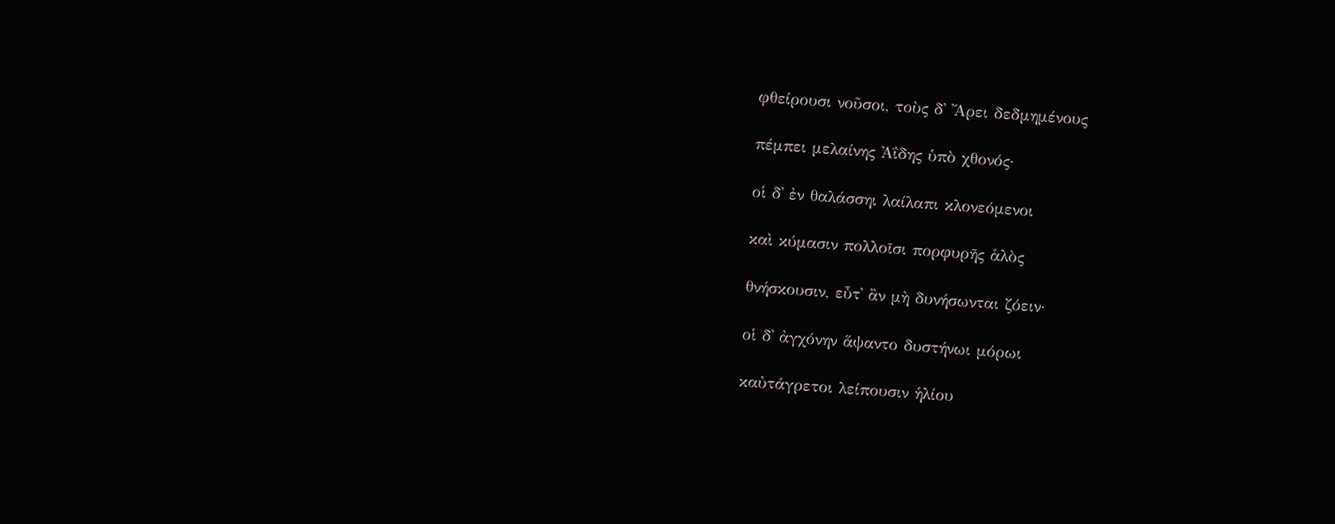φθείρουσι νοῦσοι, τοὺς δ᾽ Ἄρει δεδμημένους

πέμπει μελαίνης Ἀΐδης ὑπὸ χθονός·

οἱ δ᾽ ἐν θαλάσσηι λαίλαπι κλονεόμενοι

καὶ κύμασιν πολλοῖσι πορφυρῆς ἁλὸς

θνήσκουσιν, εὖτ᾽ ἂν μὴ δυνήσωνται ζόειν·

οἱ δ᾽ ἀγχόνην ἅψαντο δυστήνωι μόρωι

καὐτάγρετοι λείπουσιν ἡλίου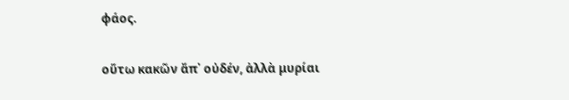φάος.

οὕτω κακῶν ἄπ᾽ οὐδέν, ἀλλὰ μυρίαι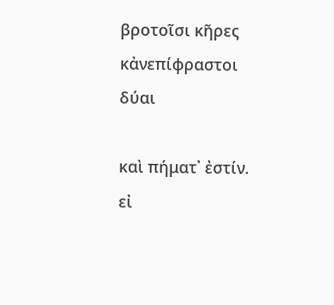βροτοῖσι κῆρες κἀνεπίφραστοι δύαι

καὶ πήματ᾽ ἐστίν. εἰ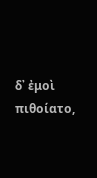δ᾽ ἐμοὶ πιθοίατο,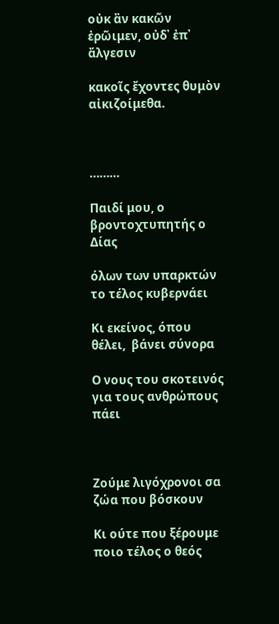οὐκ ἂν κακῶν ἐρῶιμεν, οὐδ᾽ ἐπ᾽ ἄλγεσιν

κακοῖς ἔχοντες θυμὸν αἰκιζοίμεθα.



………

Παιδί μου, ο βροντοχτυπητής ο Δίας

όλων των υπαρκτών το τέλος κυβερνάει

Κι εκείνος, όπου θέλει,  βάνει σύνορα

Ο νους του σκοτεινός για τους ανθρώπους πάει



Ζούμε λιγόχρονοι σα ζώα που βόσκουν

Κι ούτε που ξέρουμε ποιο τέλος ο θεός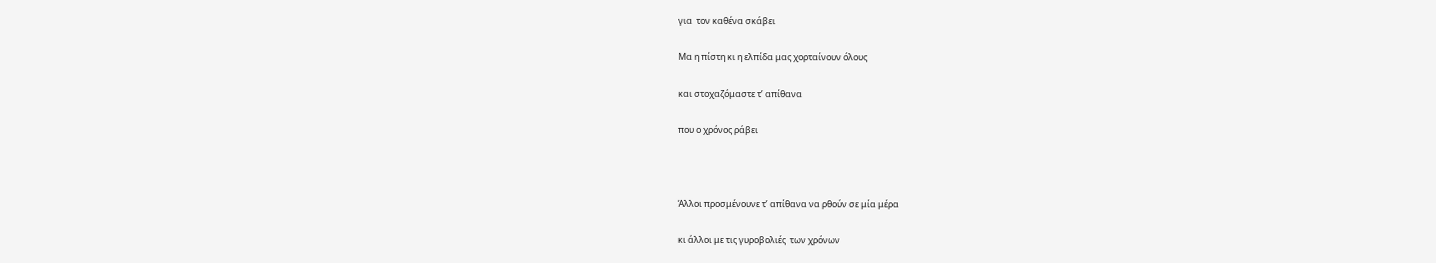για  τον καθένα σκάβει

Μα η πίστη κι η ελπίδα μας χορταίνουν όλους

και στοχαζόμαστε τ’ απίθανα

που ο χρόνος ράβει



Άλλοι προσμένουνε τ’ απίθανα να ρθούν σε μία μέρα

κι άλλοι με τις γυροβολιές  των χρόνων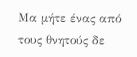Μα μήτε ένας από τους θνητούς δε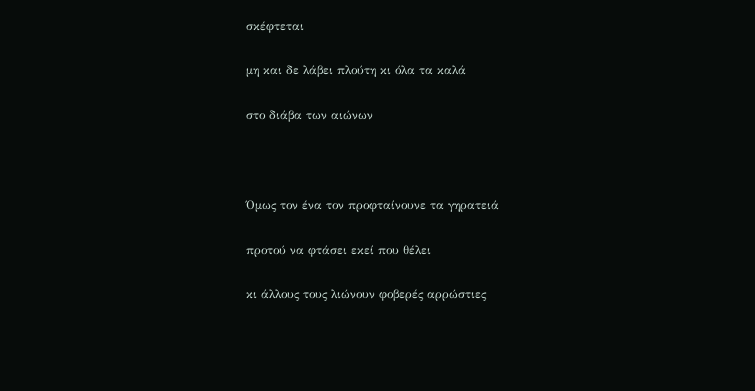σκέφτεται

μη και δε λάβει πλούτη κι όλα τα καλά

στο διάβα των αιώνων



Όμως τον ένα τον προφταίνουνε τα γηρατειά

προτού να φτάσει εκεί που θέλει

κι άλλους τους λιώνουν φοβερές αρρώστιες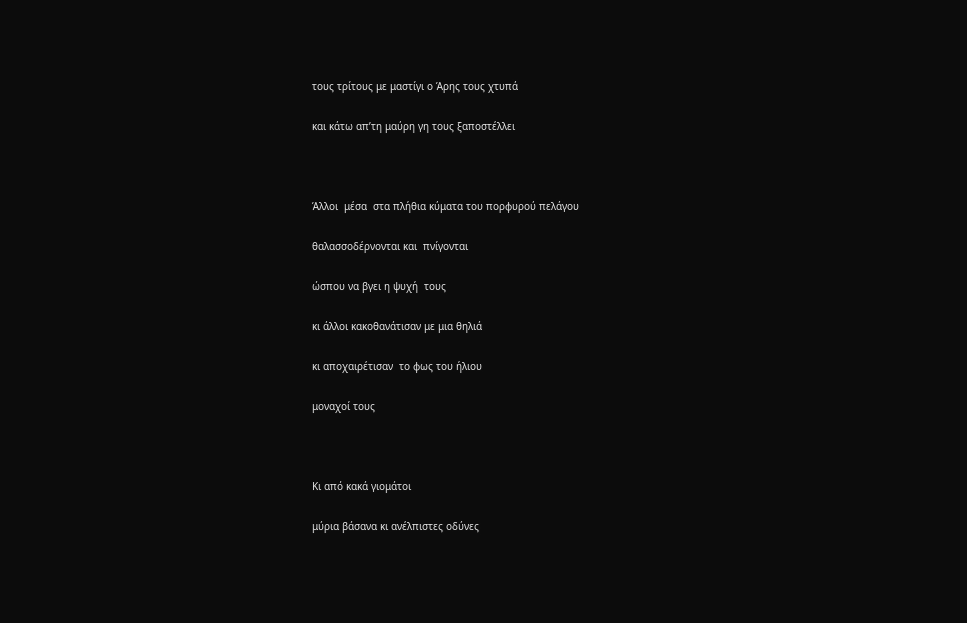τους τρίτους με μαστίγι ο Άρης τους χτυπά

και κάτω απ’τη μαύρη γη τους ξαποστέλλει



Άλλοι  μέσα  στα πλήθια κύματα του πορφυρού πελάγου

θαλασσοδέρνονται και  πνίγονται

ώσπου να βγει η ψυχή  τους

κι άλλοι κακοθανάτισαν με μια θηλιά

κι αποχαιρέτισαν  το φως του ήλιου

μοναχοί τους



Κι από κακά γιομάτοι

μύρια βάσανα κι ανέλπιστες οδύνες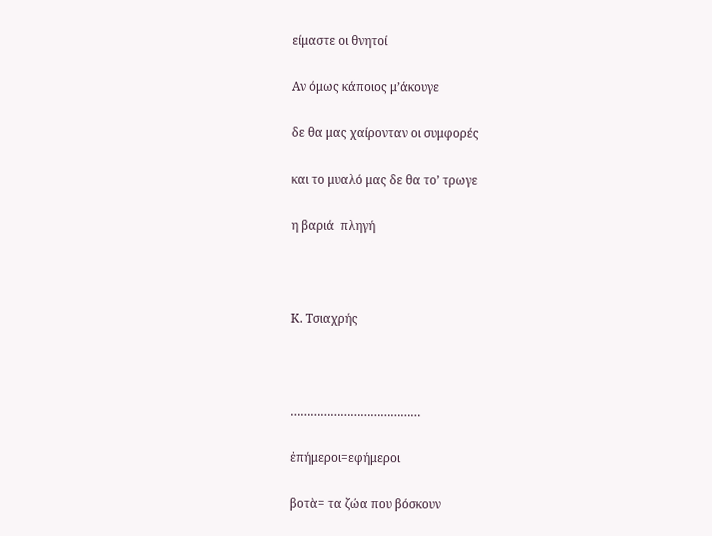είμαστε οι θνητοί

Αν όμως κάποιος μ’άκουγε

δε θα μας χαίρονταν οι συμφορές

και το μυαλό μας δε θα το’ τρωγε

η βαριά  πληγή



Κ. Τσιαχρής



…………………………………

ἐπήμεροι=εφήμεροι

βοτὰ= τα ζώα που βόσκουν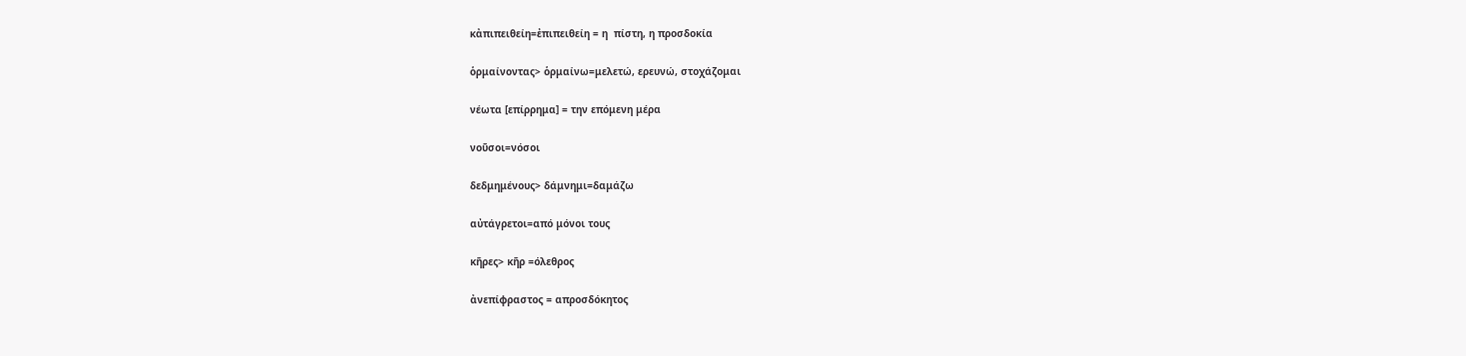κἀπιπειθείη=ἐπιπειθείη = η  πίστη, η προσδοκία

ὁρμαίνοντας> ὁρμαίνω=μελετώ, ερευνώ, στοχάζομαι

νέωτα [επίρρημα] = την επόμενη μέρα

νοῦσοι=νόσοι

δεδμημένους> δάμνημι=δαμάζω

αὐτάγρετοι=από μόνοι τους

κῆρες> κῆρ =όλεθρος

ἀνεπίφραστος = απροσδόκητος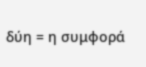δύη = η συμφορά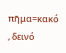πῆμα=κακό , δεινό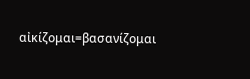αἰκίζομαι=βασανίζομαι